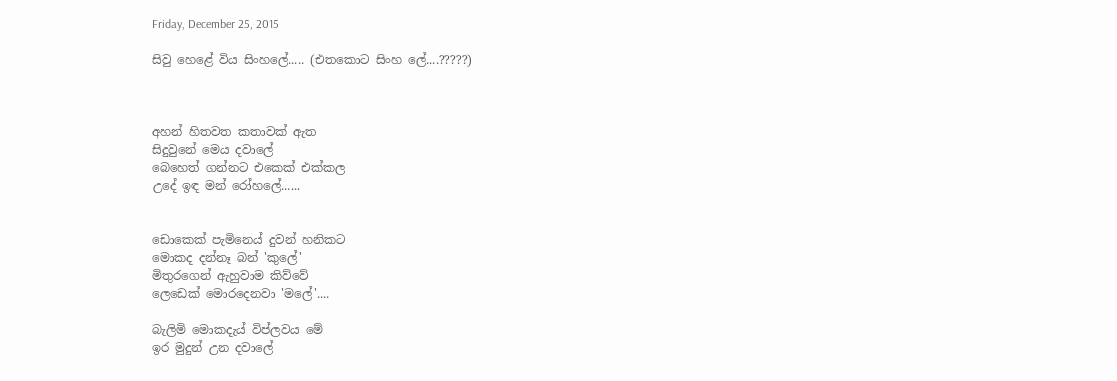Friday, December 25, 2015

සිවු හෙළේ විය සිංහලේ..... (එතකොට සිංහ ලේ....?????)



අහන් හිතවත කතාවක් ඇත
සිදුවුනේ මෙය දවාලේ
බෙහෙත් ගන්නට එකෙක් එක්කල
උදේ ඉඳ මන් රෝහලේ......


ඩොකෙක් පැමිනෙය් දුවන් හනිකට
මොකද දන්නෑ බන් 'කුලේ'
මිතුරගෙන් ඇහුවාම කිව්වේ
ලෙඩෙක් මොරදෙනවා 'මලේ'....

බැලිමි මොකදැය් විප්ලවය මේ
ඉර මුදුන් උන දවාලේ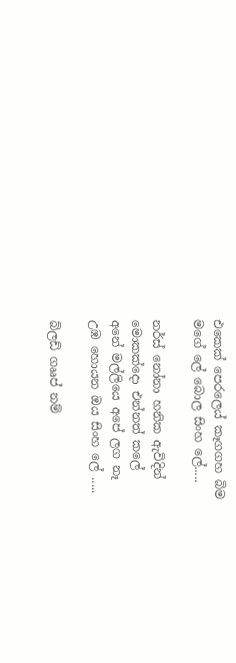එකෙක් පෙරලෙය් කෑගගහ බිම
මගේ ලේ බොල සිංහ ලේ.....

නර්ස් නෝනා හනික ඇවිදින්
මොකක්දො එන්නත් කලේ
අනේ මල්ලියෙ අපේ ලග නෑ
උඹ හොයන ඔය සිංහ ලේ .....

බ්ලඩ් ගෲප් නම්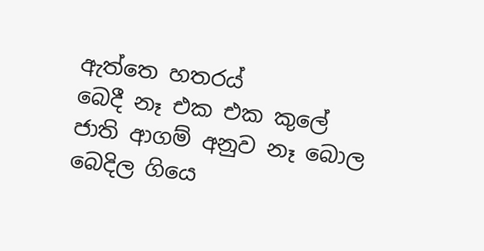ඇත්තෙ හතරය්
බෙදී නෑ එක එක කුලේ
ජාති ආගම් අනුව නෑ බොල
බෙදිල ගියෙ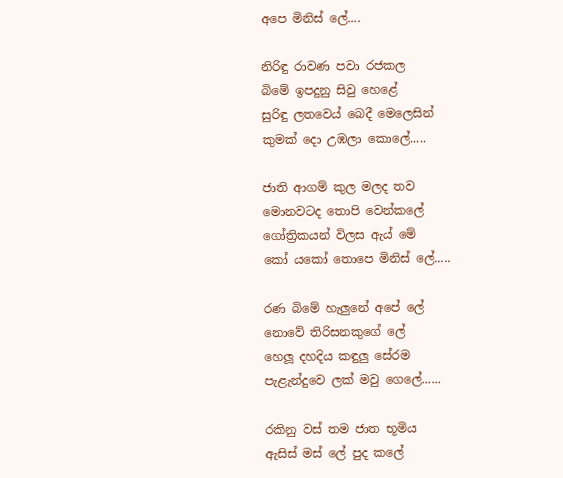අපෙ මිනිස් ලේ....

නිරිඳු රාවණ පවා රජකල
බිමේ ඉපදුනු සිවු හෙළේ
සුරිඳු ලතවෙය් බෙදී මෙලෙසින්
කුමක් දො උඹලා කොලේ.....

ජාති ආගම් කුල මලද තව
මොනවටද තොපි වෙන්කලේ
ගෝත්‍රිකයන් විලස ඇය් මේ
කෝ යකෝ තොපෙ මිනිස් ලේ.....

රණ බිමේ හැලුනේ අපේ ලේ
නොවේ තිරිසනකුගේ ලේ
හෙලූ දහදිය කඳුලු සේරම
පැළැන්දුවෙ ලක් මවු ගෙලේ......

රකිනු වස් තම ජාත භූමිය
ඇසිස් මස් ලේ පුද කලේ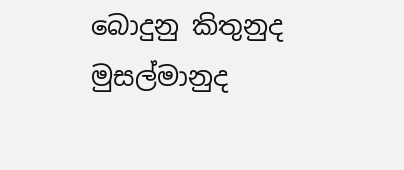බොදුනු කිතුනුද මුසල්මානුද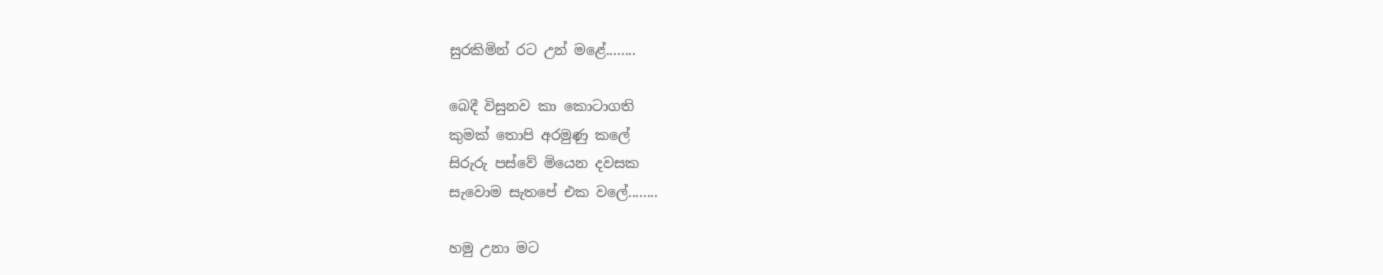සුරකිමින් රට උන් මළේ........

බෙදී විසුනව කා කොටාගති
කුමක් තොපි අරමුණු කලේ
සිරුරු පස්වේ මියෙන දවසක
සැවොම සැතපේ එක වලේ........

හමු උනා මට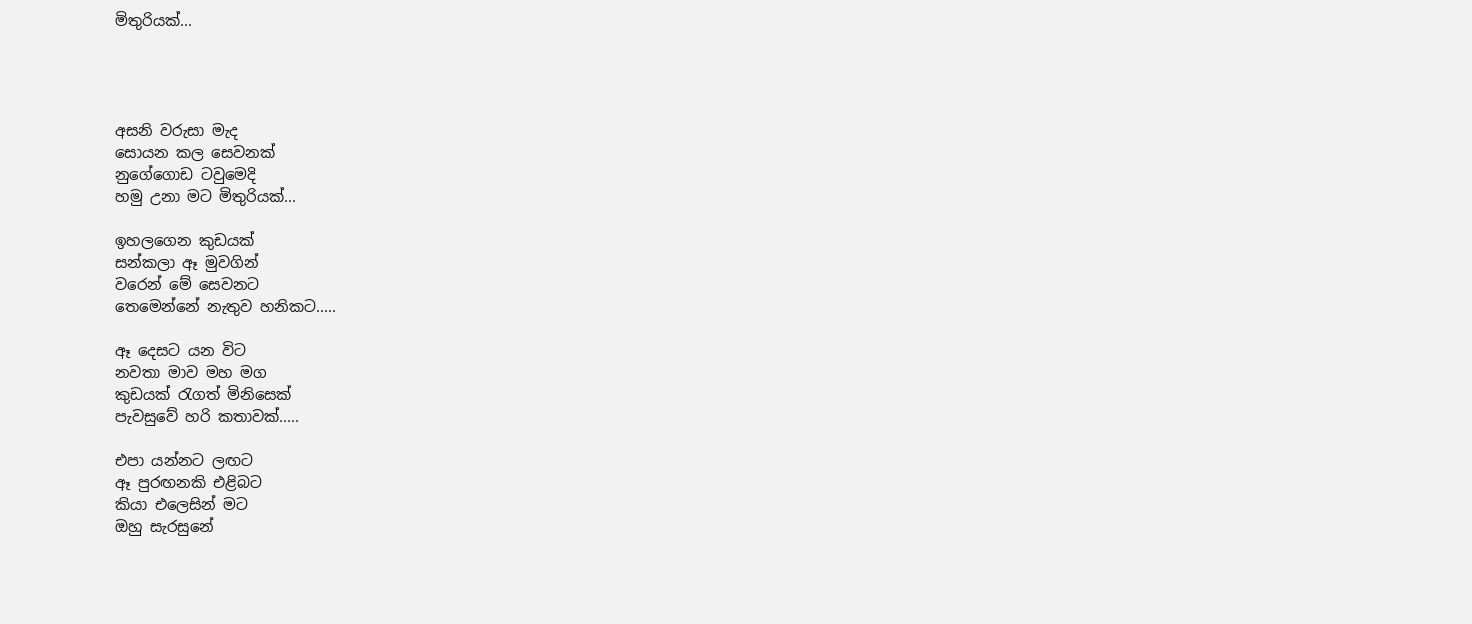මිතුරියක්...




අසනි වරුසා මැද
සොයන කල සෙවනක්
නුගේගොඩ ටවුමෙදි
හමු උනා මට මිතුරියක්...

ඉහලගෙන කුඩයක්
සන්කලා ඈ මුවගින්
වරෙන් මේ සෙවනට
තෙමෙන්නේ නැතුව හනිකට.....

ඈ දෙසට යන විට
නවතා මාව මහ මග
කුඩයක් රැගත් මිනිසෙක්
පැවසුවේ හරි කතාවක්.....

එපා යන්නට ලඟට
ඈ පුරඟනකි එළිබට
කියා එලෙසින් මට
ඔහු සැරසුනේ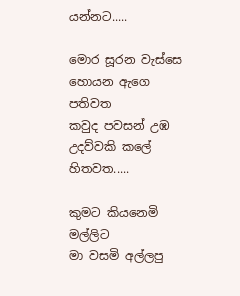යන්නට.....

මොර සූරන වැස්සෙ
හොයන ඇගෙ පතිවත
කවුද පවසන් උඹ
උදව්වකි කලේ හිතවත.....

කුමට කියනෙමි මල්ලිට
මා වසමි අල්ලපු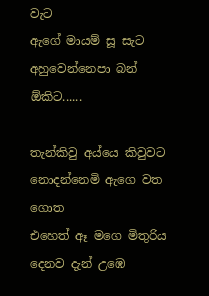වැට
ඇගේ මායම් සූ සැට
අහුවෙන්නෙපා බන් ඕකිට......

තැන්කිවු අය්යෙ කිවුවට
නොදන්නෙමි ඇගෙ වත ගොත
එහෙත් ඈ මගෙ මිතුරිය
දෙනව දැන් උඹෙ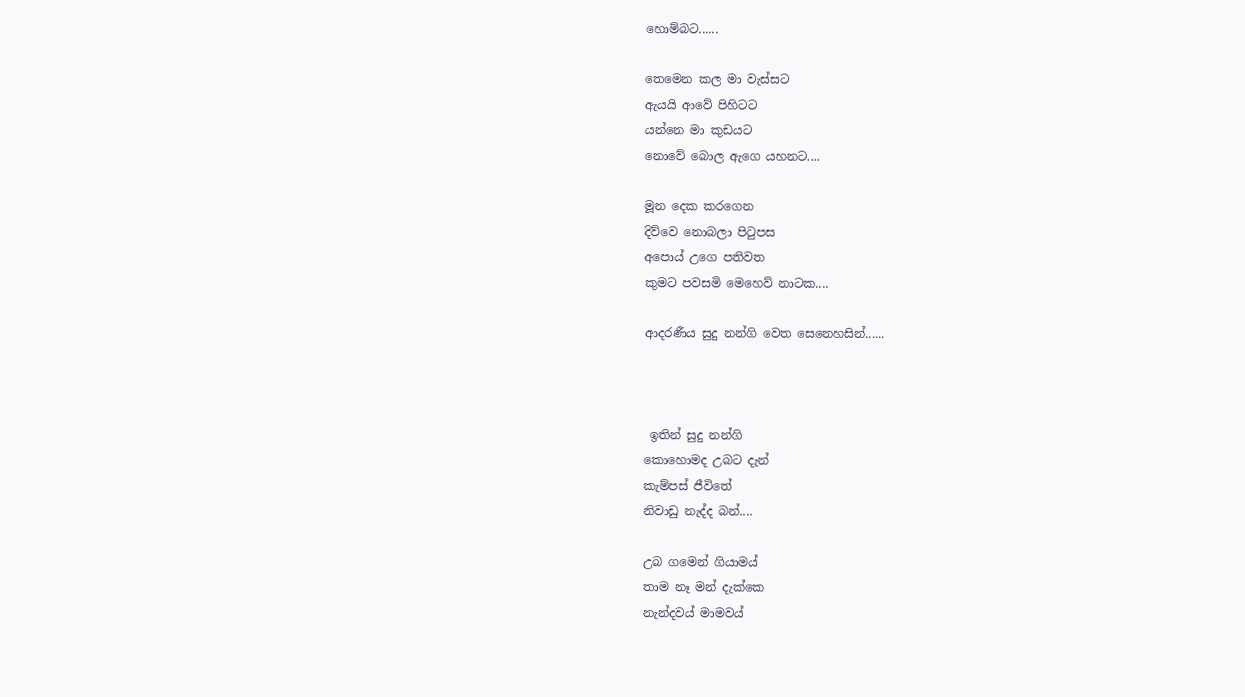හොම්බට......

තෙමෙන කල මා වැස්සට
ඇයයි ආවේ පිහිටට
යන්නෙ මා කුඩයට
නොවේ බොල ඇගෙ යහනට....

මූන දෙක කරගෙන
දිව්වෙ නොබලා පිටුපස
අපොය් උගෙ පතිවත
කුමට පවසමි මෙහෙව් නාටක....

ආදරණීය සුදු නන්ගි වෙත සෙනෙහසින්......



 ඉතින් සුදු නන්ගි
කොහොමද උබට දැන්
කැම්පස් ජීවිතේ
නිවාඩු නැද්ද බන්....

උබ ගමෙන් ගියාමය්
තාම නෑ මන් දැක්කෙ
නැන්දවය් මාමවය්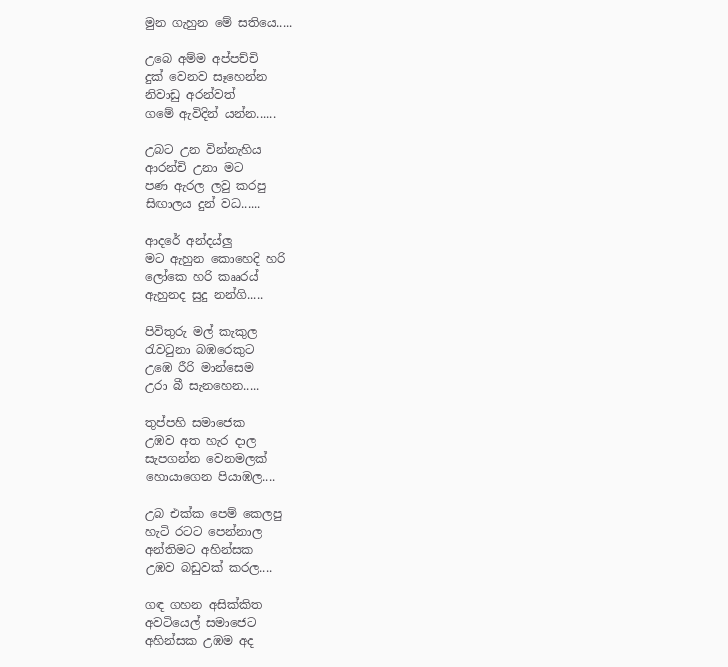මුන ගැහුන මේ සතියෙ.....

උබෙ අම්ම අප්පච්චි
දුක් වෙනව සෑහෙන්න
නිවාඩු අරන්වත්
ගමේ ඇවිදින් යන්න......

උබට උන වින්නැහිය
ආරන්චි උනා මට
පණ ඇරල ලවු කරපු
සිඟාලය දුන් වධ......

ආදරේ අන්දය්ලු
මට ඇහුන කොහෙදි හරි
ලෝකෙ හරි කෲරය්
ඇහුනද සුදු නන්ගි.....

පිවිතුරු මල් කැකුල
රැවටුනා බඹරෙකුට
උඹෙ රීරි මාන්සෙම
උරා බී සැනහෙන.....

තුප්පහි සමාජෙක
උඹව අත හැර දාල
සැපගන්න වෙනමලක්
හොයාගෙන පියාඹල....

උබ එක්ක පෙම් කෙලපු
හැටි රටට පෙන්නාල
අන්තිමට අහින්සක
උඹව බඩුවක් කරල....

ගඳ ගහන අසික්කිත
අවටියෙල් සමාජෙට
අහින්සක උඹම අද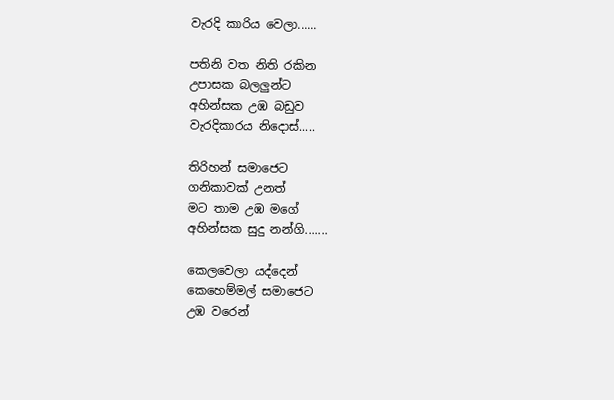වැරදි කාරිය වෙලා......

පතිනි වත නිති රකින
උපාසක බලලුන්ට
අහින්සක උඹ බඩුව
වැරදිකාරය නිදොස්.....

තිරිහන් සමාජෙට
ගනිකාවක් උනත්
මට තාම උඹ මගේ
අහින්සක සුදු නන්ගි.......

කෙලවෙලා යද්දෙන්
කෙහෙම්මල් සමාජෙට
උඹ වරෙන්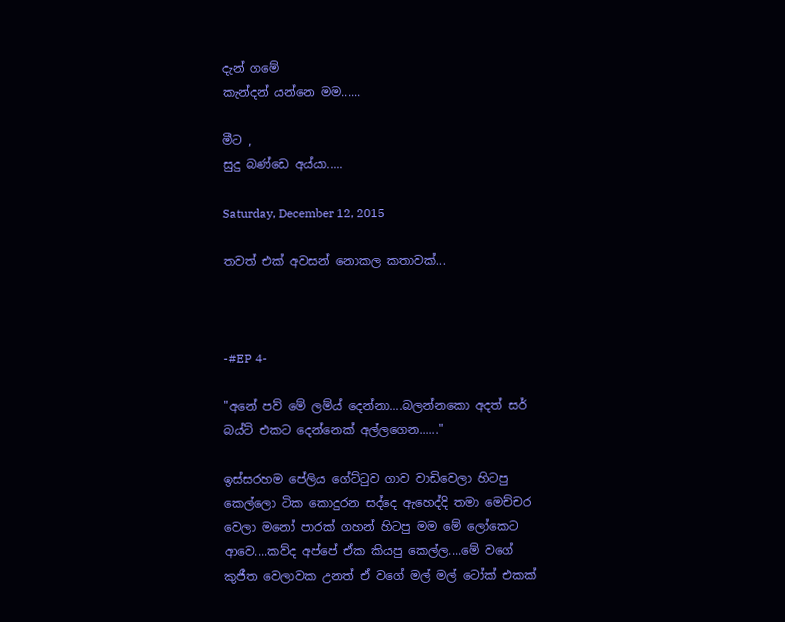දැන් ගමේ
කැන්දන් යන්නෙ මම......

මීට ,
සුදු බණ්ඩෙ අය්යා.....

Saturday, December 12, 2015

තවත් එක් අවසන් නොකල කතාවක්...



-#EP 4-

"අනේ පව් මේ ලම්ය් දෙන්නා....බලන්නකො අදත් සර් බය්ට් එකට දෙන්නෙක් අල්ලගෙන......"

ඉස්සරහම පේලිය ගේට්ටුව ගාව වාඩිවෙලා හිටපු කෙල්ලො ටික කොදුරන සද්දෙ ඇහෙද්දි තමා මෙච්චර වෙලා මනෝ පාරක් ගහන් හිටපු මම මේ ලෝකෙට ආවෙ....කව්ද අප්පේ ඒක කියපු කෙල්ල....මේ වගේ කුජීත වෙලාවක උනත් ඒ වගේ මල් මල් ටෝක් එකක්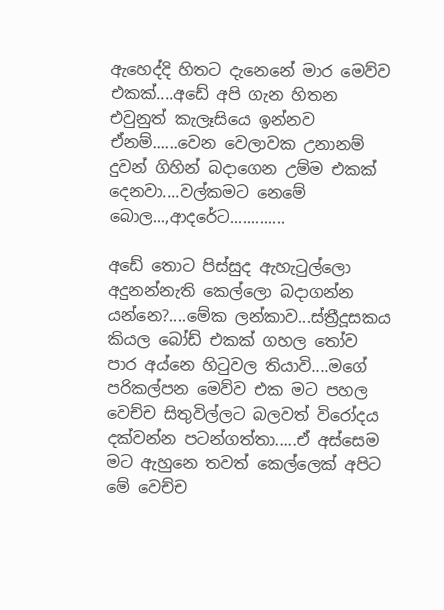ඇහෙද්දි හිතට දැනෙනේ මාර මෙව්ව එකක්....අඩේ අපි ගැන හිතන එවුනුත් කැලෑසියෙ ඉන්නව ඒනම්......වෙන වෙලාවක උනානම් දුවන් ගිහින් බදාගෙන උම්ම එකක් දෙනවා....වල්කමට නෙමේ බොල...,ආදරේට.............

අඩේ තොට පිස්සුද ඇහැටුල්ලො අදුනන්නැති කෙල්ලො බදාගන්න යන්නෙ?....මේක ලන්කාව...ස්ත්‍රීදූසකය කියල බෝඩ් එකක් ගහල තෝව පාර අය්නෙ හිටුවල තියාවි....මගේ පරිකල්පන මෙව්ව එක මට පහල වෙච්ච සිතුවිල්ලට බලවත් විරෝදය දක්වන්න පටන්ගත්තා.....ඒ අස්සෙම මට ඇහුනෙ තවත් කෙල්ලෙක් අපිට මේ වෙච්ච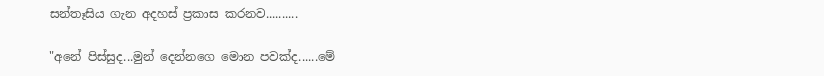සන්තෑසිය ගැන අදහස් ප්‍රකාස කරනව..........

"අනේ පිස්සුද...මුන් දෙන්නගෙ මොන පවක්ද......මේ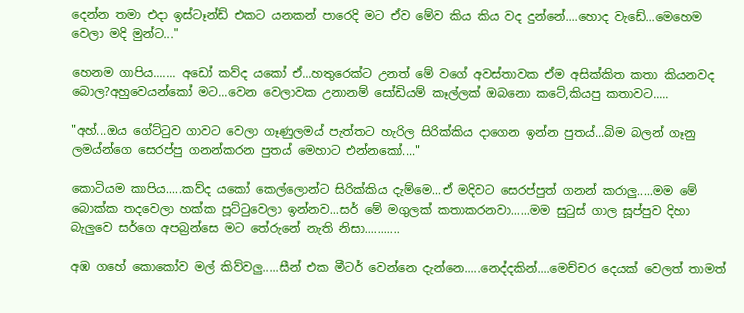දෙන්න තමා එදා ඉස්ටෑන්ඩ් එකට යනකන් පාරෙදි මට ඒව මේව කිය කිය වද දුන්නේ....හොද වැඩේ...මෙහෙම වෙලා මදි මුන්ට..."

හෙනම ගාපිය....... අඩෝ කව්ද යකෝ ඒ...හතුරෙක්ට උනත් මේ වගේ අවස්තාවක ඒම අසික්කිත කතා කියනවද බොල?අහුවෙයන්කෝ මට...වෙන වෙලාවක උනානම් සෝඩියම් කෑල්ලක් ඔබනො කටේ,කියපු කතාවට.....

"අහ්...ඔය ගේට්ටුව ගාවට වෙලා ගෑණුලමය් පැත්තට හැරිල සිරික්කිය දාගෙන ඉන්න පුතය්...බිම බලන් ගෑනු ලමය්න්ගෙ සෙරප්පු ගනන්කරන පුතය් මෙහාට එන්නකෝ...."

කොටියම කාපිය.....කව්ද යකෝ කෙල්ලොන්ට සිරික්කිය දැම්මෙ...ඒ මදිවට සෙරප්පුත් ගනන් කරාලු.....මම මේ බොක්ක තදවෙලා හක්ක පූට්ටුවෙලා ඉන්නව...සර් මේ මගුලක් කතාකරනවා......මම සුටුස් ගාල සූප්පුව දිහා බැලුවෙ සර්ගෙ අපබ්‍රන්සෙ මට තේරුනේ නැති නිසා...........

අඹ ගහේ කොකෝව මල් කිව්වලු.....සීන් එක මීටර් වෙන්නෙ දැන්නෙ.....නෙද්දකින්....මෙච්චර දෙයක් වෙලත් තාමත්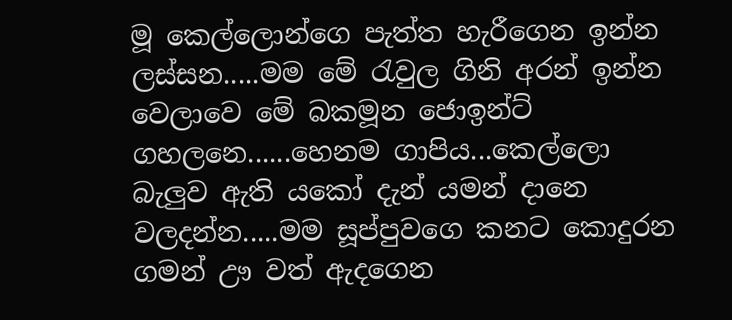මූ කෙල්ලොන්ගෙ පැත්ත හැරීගෙන ඉන්න ලස්සන.....මම මේ රැවුල ගිනි අරන් ඉන්න වෙලාවෙ මේ බකමූන ජොඉන්ට් ගහලනෙ......හෙනම ගාපිය...කෙල්ලො බැලුව ඇති යකෝ දැන් යමන් දානෙ වලදන්න.....මම සූප්පුවගෙ කනට කොදුරන ගමන් ඌ වත් ඇදගෙන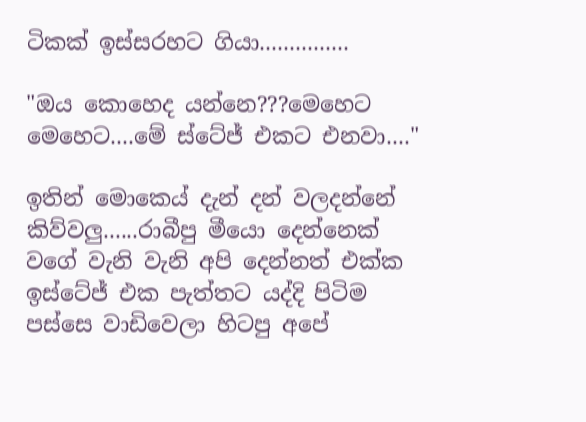ටිකක් ඉස්සරහට ගියා...............

"ඔය කොහෙද යන්නෙ???මෙහෙට මෙහෙට....මේ ස්ටේජ් එකට එනවා...."

ඉතින් මොකෙය් දැන් දන් වලදන්නේ කිව්වලු......රාබීපු මීයො දෙන්නෙක් වගේ වැනි වැනි අපි දෙන්නත් එක්ක ඉස්ටේජ් එක පැත්තට යද්දි පිටිම පස්සෙ වාඩිවෙලා හිටපු අපේ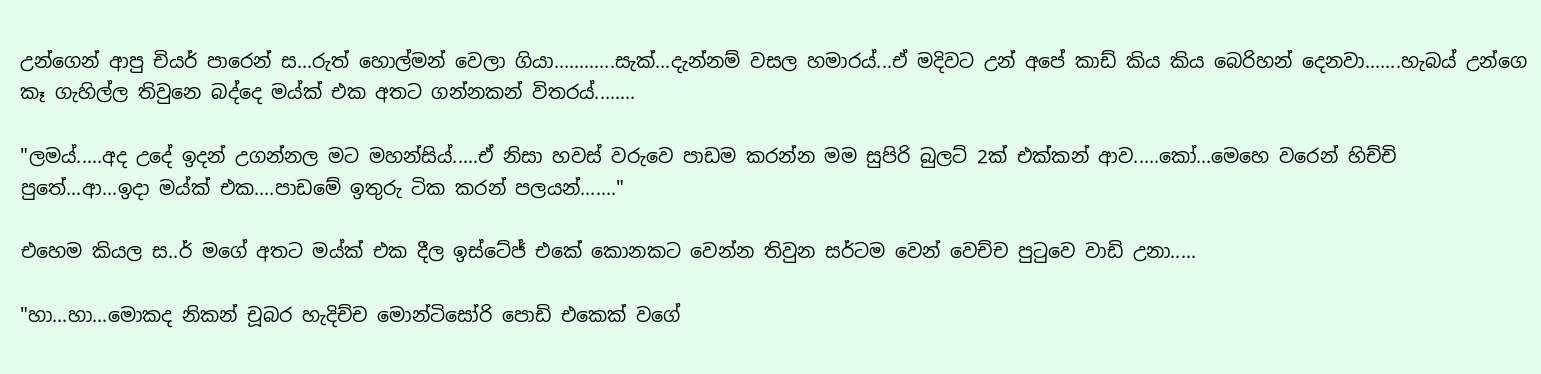උන්ගෙන් ආපු චියර් පාරෙන් ස...රුත් හොල්මන් වෙලා ගියා............සැක්...දැන්නම් වසල හමාරය්...ඒ මදිවට උන් අපේ කාඩ් කිය කිය බෙරිහන් දෙනවා.......හැබය් උන්ගෙ කෑ ගැහිල්ල තිවුනෙ බද්දෙ මය්ක් එක අතට ගන්නකන් විතරය්........

"ලමය්.....අද උදේ ඉදන් උගන්නල මට මහන්සිය්.....ඒ නිසා හවස් වරුවෙ පාඩම කරන්න මම සුපිරි බුලට් 2ක් එක්කන් ආව.....කෝ...මෙහෙ වරෙන් හිච්චි පුතේ...ආ...ඉදා මය්ක් එක....පාඩමේ ඉතුරු ටික කරන් පලයන්......."

එහෙම කියල ස..ර් මගේ අතට මය්ක් එක දීල ඉස්ටේජ් එකේ කොනකට වෙන්න තිවුන සර්ටම වෙන් වෙච්ච පුටුවෙ වාඩි උනා.....

"හා...හා...මොකද නිකන් චූබර හැදිච්ච මොන්ටිසෝරි පොඩි එකෙක් වගේ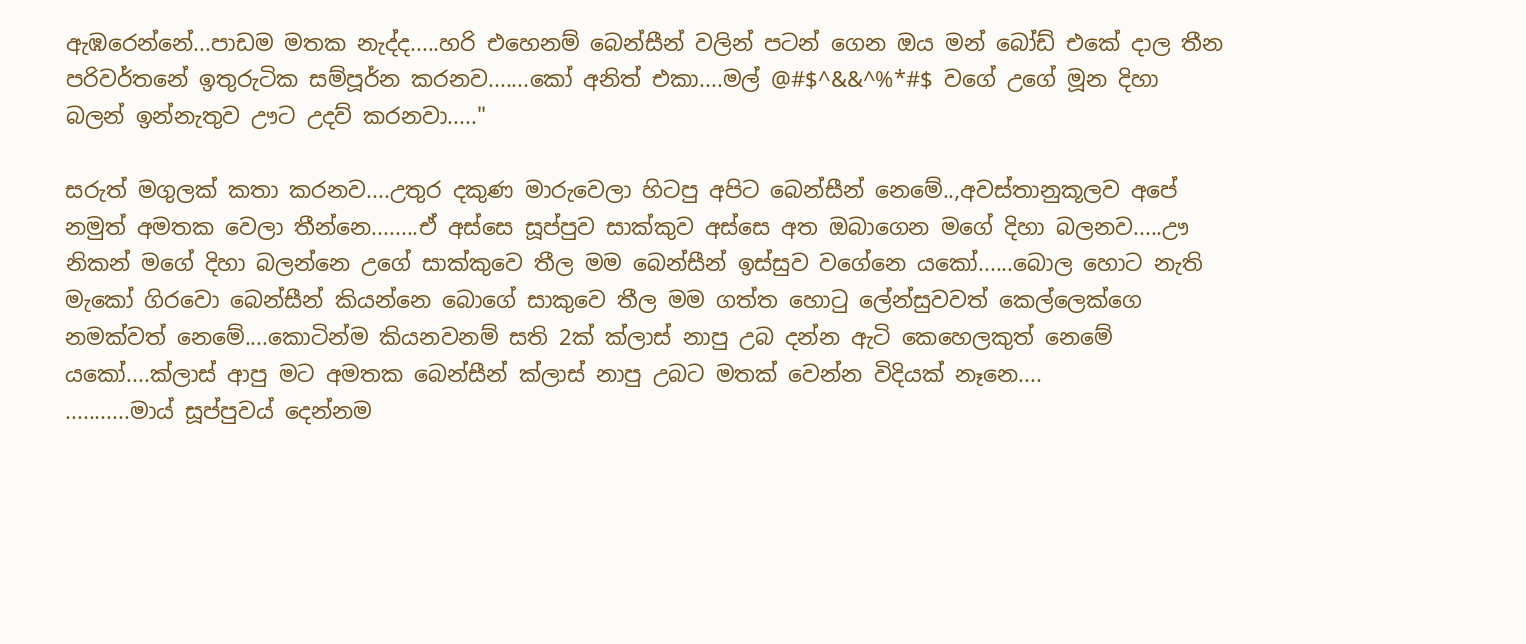ඇඹරෙන්නේ...පාඩම මතක නැද්ද.....හරි එහෙනම් බෙන්සීන් වලින් පටන් ගෙන ඔය මන් බෝඩ් එකේ දාල තීන පරිවර්තනේ ඉතුරුටික සම්පූර්න කරනව.......කෝ අනිත් එකා....මල් @#$^&&^%*#$ වගේ උගේ මූන දිහා බලන් ඉන්නැතුව ඌට උදව් කරනවා....."

සරුත් මගුලක් කතා කරනව....උතුර දකුණ මාරුවෙලා හිටපු අපිට බෙන්සීන් නෙමේ..,අවස්තානුකූලව අපේ නමුත් අමතක වෙලා තීන්නෙ........ඒ අස්සෙ සූප්පුව සාක්කුව අස්සෙ අත ඔබාගෙන මගේ දිහා බලනව.....ඌ නිකන් මගේ දිහා බලන්නෙ උගේ සාක්කුවෙ තීල මම බෙන්සීන් ඉස්සුව වගේනෙ යකෝ......බොල හොට නැති මැකෝ ගිරවො බෙන්සීන් කියන්නෙ බොගේ සාකුවෙ තීල මම ගත්ත හොටු ලේන්සුවවත් කෙල්ලෙක්ගෙ නමක්වත් නෙමේ....කොටින්ම කියනවනම් සති 2ක් ක්ලාස් නාපු උබ දන්න ඇටි කෙහෙලකුත් නෙමේ යකෝ....ක්ලාස් ආපු මට අමතක බෙන්සීන් ක්ලාස් නාපු උබට මතක් වෙන්න විදියක් නෑනෙ....
...........මාය් සූප්පුවය් දෙන්නම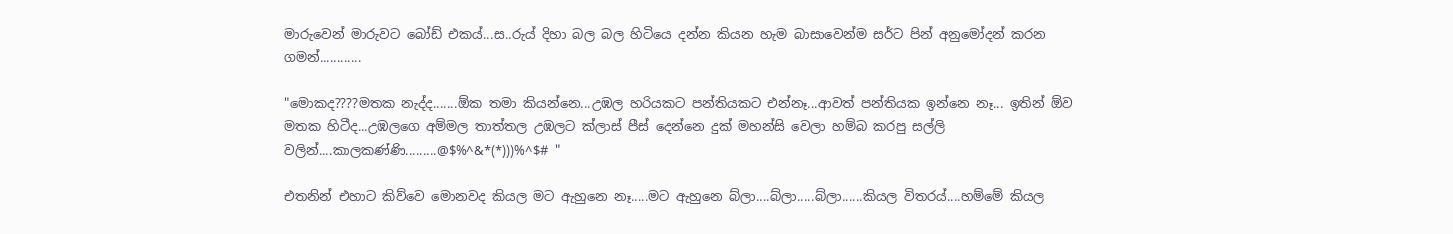මාරුවෙන් මාරුවට බෝඩ් එකය්...ස..රුය් දිහා බල බල හිටියෙ දන්න කියන හැම බාසාවෙන්ම සර්ට පින් අනුමෝදන් කරන ගමන්............

"මොකද????මතක නැද්ද.......ඕක තමා කියන්නෙ...උඹල හරියකට පන්තියකට එන්නෑ...ආවත් පන්තියක ඉන්නෙ නෑ... ඉතින් ඕව මතක හිටීද...උඹලගෙ අම්මල තාත්තල උඹලට ක්ලාස් පීස් දෙන්නෙ දුක් මහන්සි වෙලා හම්බ කරපු සල්ලි වලින්....කාලකණ්ණි.........@$%^&*(*)))%^$# "

එතනින් එහාට කිව්වෙ මොනවද කියල මට ඇහුනෙ නෑ.....මට ඇහුනෙ බ්ලා....බ්ලා.....බ්ලා......කියල විතරය්....හම්මේ කියල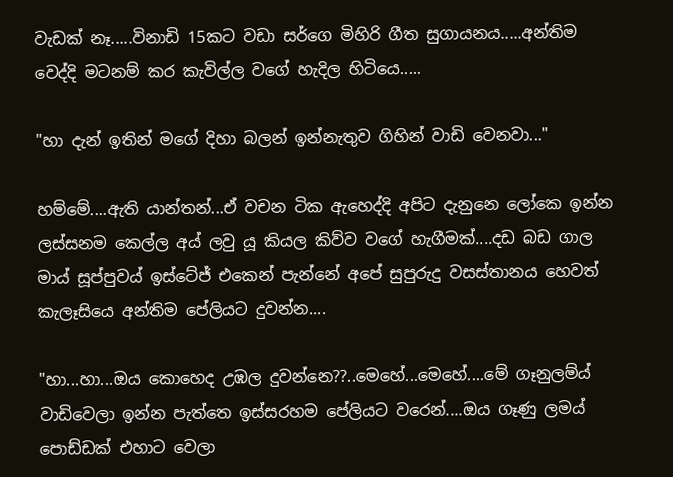වැඩක් නෑ.....විනාඩි 15කට වඩා සර්ගෙ මිහිරි ගීත සුගායනය.....අන්තිම වෙද්දි මටනම් කර කැවිල්ල වගේ හැදිල හිටියෙ.....

"හා දැන් ඉතින් මගේ දිහා බලන් ඉන්නැතුව ගිහින් වාඩි වෙනවා..."

හම්මේ....ඇති යාන්තන්...ඒ වචන ටික ඇහෙද්දි අපිට දැනුනෙ ලෝකෙ ඉන්න ලස්සනම කෙල්ල අය් ලවු යූ කියල කිව්ව වගේ හැගීමක්....දඩ බඩ ගාල මාය් සූප්පුවය් ඉස්ටේජ් එකෙන් පැන්නේ අපේ සුපුරුදු වසස්තානය හෙවත් කැලෑසියෙ අන්තිම පේලියට දුවන්න....

"හා...හා...ඔය කොහෙද උඹල දුවන්නෙ??..මෙහේ...මෙහේ....මේ ගෑනුලම්ය් වාඩිවෙලා ඉන්න පැත්තෙ ඉස්සරහම පේලියට වරෙන්....ඔය ගෑණු ලමය් පොඩ්ඩක් එහාට වෙලා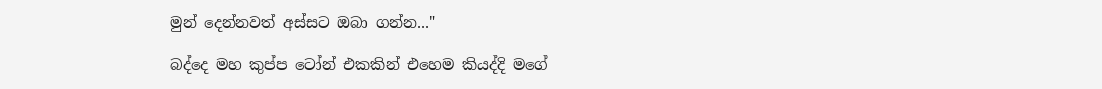මුන් දෙන්නවත් අස්සට ඔබා ගන්න..."

බද්දෙ මහ කුප්ප ටෝන් එකකින් එහෙම කියද්දි මගේ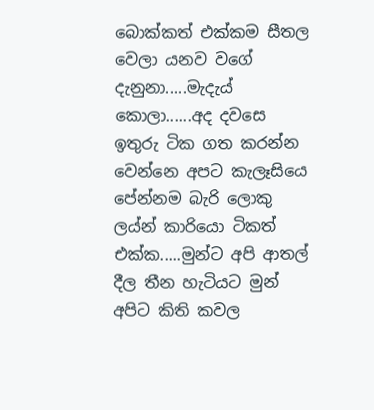බොක්කත් එක්කම සීතල වෙලා යනව වගේ දැනුනා.....මැදැය් කොලා......අද දවසෙ ඉතුරු ටික ගත කරන්න වෙන්නෙ අපට කැලෑසියෙ පේන්නම බැරි ලොකු ලය්න් කාරියො ටිකත් එක්ක.....මුන්ට අපි ආතල් දීල තීන හැටියට මුන් අපිට කිති කවල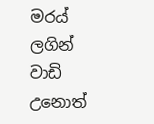මරය් ලගින් වාඩි උනොත්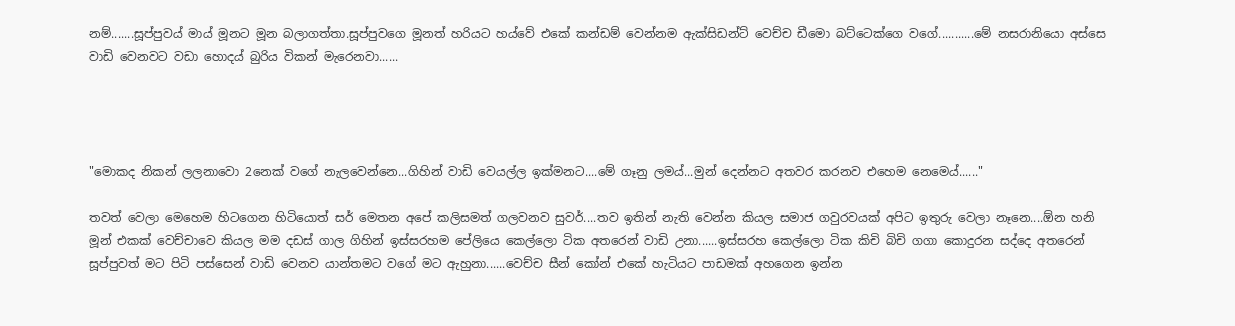නම්.......සූප්පුවය් මාය් මූනට මූන බලාගත්තා.සූප්පුවගෙ මූනත් හරියට හය්වේ එකේ කන්ඩම් වෙන්නම ඇක්සිඩන්ට් වෙච්ච ඩීමො බට්ටෙක්ගෙ වගේ...........මේ නසරානියො අස්සෙ වාඩි වෙනවට වඩා හොදය් බුරිය විකන් මැරෙනවා......




"මොකද නිකන් ලලනාවො 2නෙක් වගේ නැලවෙන්නෙ...ගිහින් වාඩි වෙයල්ල ඉක්මනට....මේ ගෑනු ලමය්...මුන් දෙන්නට අතවර කරනව එහෙම නෙමෙය්......"

තවත් වෙලා මෙහෙම හිටගෙන හිටියොත් සර් මෙතන අපේ කලිසමත් ගලවනව සුවර්....තව ඉතින් නැති වෙන්න කියල සමාජ ගවුරවයක් අපිට ඉතුරු වෙලා නෑනෙ....ඕන හනි මූන් එකක් වෙච්චාවෙ කියල මම දඩස් ගාල ගිහින් ඉස්සරහම පේලියෙ කෙල්ලො ටික අතරෙන් වාඩි උනා......ඉස්සරහ කෙල්ලො ටික කිචි බිචි ගගා කොදුරන සද්දෙ අතරෙන් සූප්පුවත් මට පිටි පස්සෙන් වාඩි වෙනව යාන්තමට වගේ මට ඇහුනා......වෙච්ච සීන් කෝන් එකේ හැටියට පාඩමක් අහගෙන ඉන්න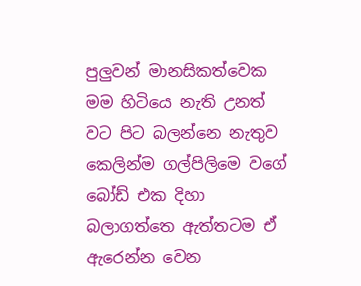පුලුවන් මානසිකත්වෙක මම හිටියෙ නැති උනත් වට පිට බලන්නෙ නැතුව කෙලින්ම ගල්පිලිමෙ වගේ බෝඩ් එක දිහා බලාගත්තෙ ඇත්තටම ඒ ඇරෙන්න වෙන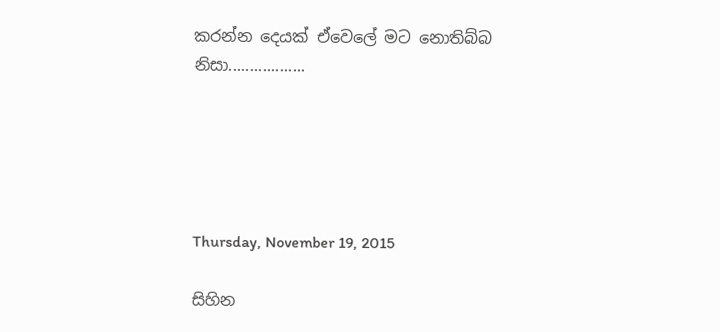කරන්න දෙයක් ඒවෙලේ මට නොතිබ්බ නිසා..................





Thursday, November 19, 2015

සිහින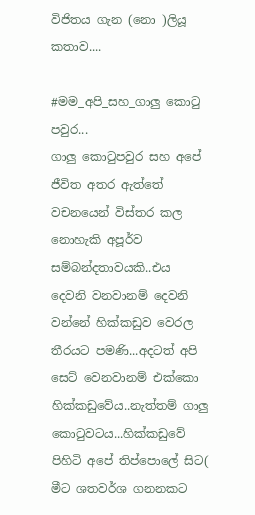විජිතය ගැන (නො )ලියූ කතාව....

#මම_අපි_සහ_ගාලු කොටු පවුර...
ගාලු කොටුපවුර සහ අපේ ජීවිත අතර ඇත්තේ වචනයෙන් විස්තර කල නොහැකි අපූර්ව සම්බන්දතාවයකි..එය දෙවනි වනවානම් දෙවනි වන්නේ හික්කඩුව වෙරල තීරයට පමණි...අදටත් අපි සෙට් වෙනවානම් එක්කො හික්කඩුවේය..නැත්තම් ගාලු කොටුවටය...හික්කඩුවේ පිහිටි අපේ තිප්පොලේ සිට( මීට ශතවර්ශ ගනනකට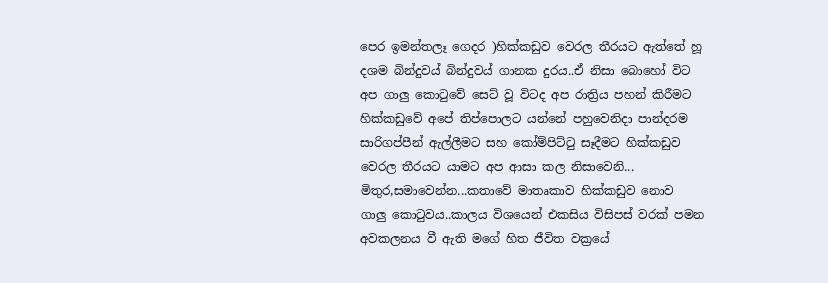පෙර ඉමන්තලෑ ගෙදර )හික්කඩුව වෙරල තීරයට ඇත්තේ හූ දශම බින්දුවය් බින්දුවය් ගානක දුරය..ඒ නිසා බොහෝ විට අප ගාලු කොටුවේ සෙට් වූ විටද අප රාත්‍රිය පහන් කිරීමට හික්කඩුවේ අපේ තිප්පොලට යන්නේ පහුවෙනිදා පාන්දරම සාරිගප්පීන් ඇල්ලීමට සහ කෝම්පිට්ටු සෑදීමට හික්කඩුව වෙරල තීරයට යාමට අප ආසා කල නිසාවෙනි...
මිතුර,සමාවෙන්න...කතාවේ මාතෘකාව හික්කඩුව නොව ගාලු කොටුවය..කාලය විශයෙන් එකසිය විසිපස් වරක් පමන අවකලනය වී ඇති මගේ හිත ජීවිත වක්‍රයේ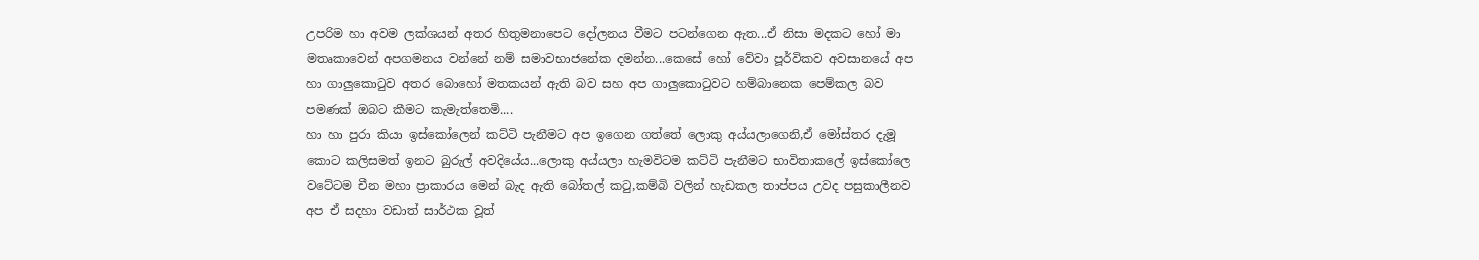උපරිම හා අවම ලක්ශයන් අතර හිතුමනාපෙට දෝලනය වීමට පටන්ගෙන ඇත...ඒ නිසා මදකට හෝ මා මතෘකාවෙන් අපගමනය වන්නේ නම් සමාවභාජනේක දමන්න...කෙසේ හෝ වේවා පූර්විකව අවසානයේ අප හා ගාලුකොටුව අතර බොහෝ මතකයන් ඇති බව සහ අප ගාලුකොටුවට හම්බානෙක පෙම්කල බව පමණක් ඔබට කීමට කැමැත්තෙමි....
හා හා පුරා කියා ඉස්කෝලෙන් කට්ටි පැනීමට අප ඉගෙන ගත්තේ ලොකු අය්යලාගෙනි,ඒ මෝස්තර දැමූ කොට කලිසමත් ඉනට බුරුල් අවදියේය...ලොකු අය්යලා හැමවිටම කට්ටි පැනීමට භාවිතාකලේ ඉස්කෝලෙ වටේටම චීන මහා ප්‍රාකාරය මෙන් බැද ඇති බෝතල් කටු,කම්බි වලින් හැඩකල තාප්පය උවද පසුකාලීනව අප ඒ සදහා වඩාත් සාර්ථක වූත්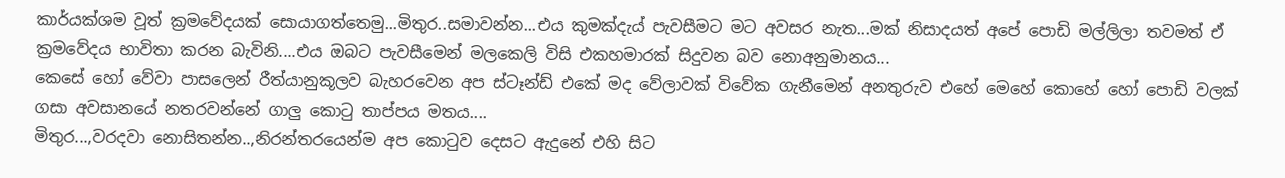කාර්යක්ශම වූත් ක්‍රමවේදයක් සොයාගත්තෙමු...මිතුර..සමාවන්න...එය කුමක්දැය් පැවසීමට මට අවසර නැත...මක් නිසාදයත් අපේ පොඩි මල්ලිලා තවමත් ඒ ක්‍රමවේදය භාවිතා කරන බැවිනි....එය ඔබට පැවසීමෙන් මලකෙලි විසි එකහමාරක් සිදුවන බව නොඅනුමානය...
කෙසේ හෝ වේවා පාසලෙන් රීත්යානුකූලව බැහරවෙන අප ස්ටෑන්ඩ් එකේ මද වේලාවක් විවේක ගැනීමෙන් අනතුරුව එහේ මෙහේ කොහේ හෝ පොඩි වලක් ගසා අවසානයේ නතරවන්නේ ගාලු කොටු තාප්පය මතය....
මිතුර...,වරදවා නොසිතන්න..,නිරන්තරයෙන්ම අප කොටුව දෙසට ඇදුනේ එහි සිට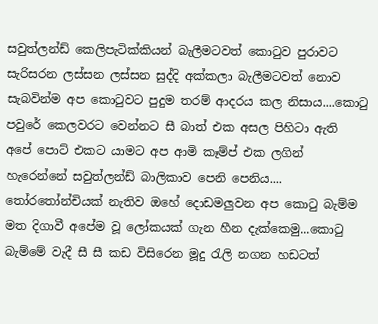සවුත්ලන්ඩ් කෙලිපැටික්කියන් බැලීමටවත් කොටුව පුරාවට සැරිසරන ලස්සන ලස්සන සුද්දි අක්කලා බැලීමටවත් නොව සැබවින්ම අප කොටුවට පුදුම තරම් ආදරය කල නිසාය....කොටු පවුරේ කෙලවරට වෙන්නට සී බාත් එක අසල පිහිටා ඇති අපේ පොට් එකට යාමට අප ආමි කෑම්ප් එක ලගින් හැරෙන්නේ සවුත්ලන්ඩ් බාලිකාව පෙනි පෙනිය....
තෝරතෝන්චියක් නැතිව ඔහේ දොඩමලුවන අප කොටු බැම්ම මත දිගාවී අපේම වූ ලෝකයක් ගැන හීන දැක්කෙමු...කොටු බැම්මේ වැදී සී සී කඩ විසිරෙන මූදු රැලි නගන හඩටත්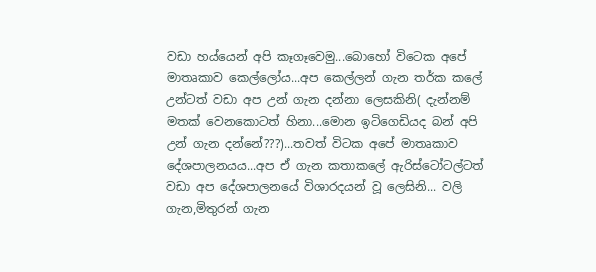වඩා හය්යෙන් අපි කෑගෑවෙමු...බොහෝ විටෙක අපේ මාතෘකාව කෙල්ලෝය...අප කෙල්ලන් ගැන තර්ක කලේ උන්ටත් වඩා අප උන් ගැන දන්නා ලෙසකිනි( දැන්නම් මතක් වෙනකොටත් හිනා...මොන ඉටිගෙඩියද බන් අපි උන් ගැන දන්නේ???)...තවත් විටක අපේ මාතෘකාව දේශපාලනයය...අප ඒ ගැන කතාකලේ ඇරිස්ටෝටල්ටත් වඩා අප දේශපාලනයේ විශාරදයන් වූ ලෙසිනි... වලි ගැන,මිතුරන් ගැන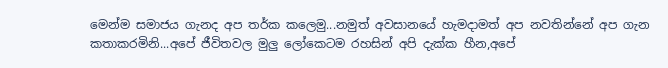මෙන්ම සමාජය ගැනද අප තර්ක කලෙමු...නමුත් අවසානයේ හැමදාමත් අප නවතින්නේ අප ගැන කතාකරමිනි...අපේ ජීවිතවල මුලු ලෝකෙටම රහසින් අපි දැක්ක හීන,අපේ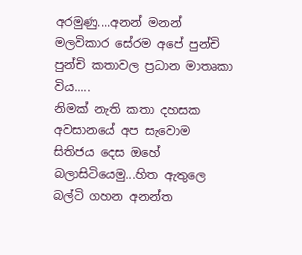අරමුණු....අනන් මනන් මලවිකාර සේරම අපේ පුන්චි පුන්චි කතාවල ප්‍රධාන මාතෘකා විය.....
නිමක් නැති කතා දහසක අවසානයේ අප සැවොම සිතිජය දෙස ඔහේ බලාසිටියෙමු...හිත ඇතුලෙ බල්ටි ගහන අනන්ත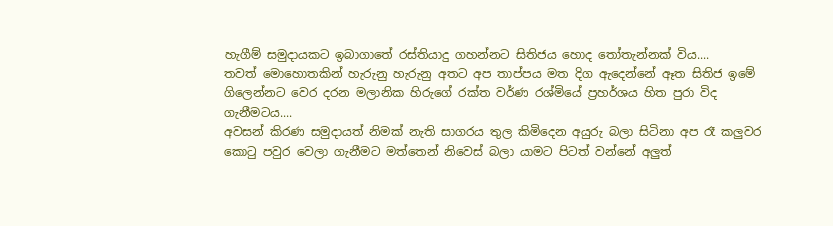හැගීම් සමුදායකට ඉබාගාතේ රස්තියාදු ගහන්නට සිතිජය හොද තෝතැන්නක් විය....
තවත් මොහොතකින් හැරුනු හැරුනු අතට අප තාප්පය මත දිග ඇදෙන්නේ ඈත සිතිජ ඉමේ ගිලෙන්නට වෙර දරන මලානික හිරුගේ රක්ත වර්ණ රශ්මියේ ප්‍රහර්ශය හිත පුරා විද ගැනීමටය....
අවසන් කිරණ සමුදායත් නිමක් නැති සාගරය තුල කිමිදෙන අයුරු බලා සිටිනා අප රෑ කලුවර කොටු පවුර වෙලා ගැනීමට මත්තෙන් නිවෙස් බලා යාමට පිටත් වන්නේ අලුත්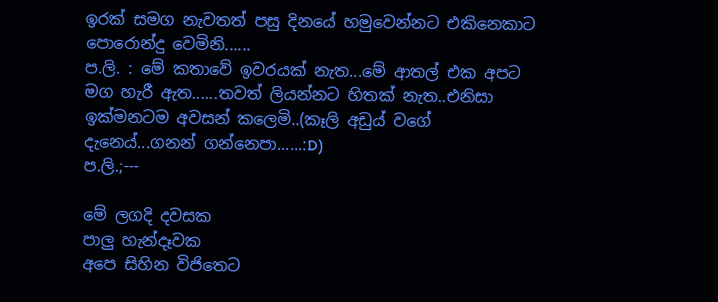ඉරක් සමග නැවතත් පසු දිනයේ හමුවෙන්නට එකිනෙකාට පොරොන්දු වෙමිනි......
ප.ලි. : මේ කතාවේ ඉවරයක් නැත...මේ ආතල් එක අපට මග හැරී ඇත......තවත් ලියන්නට හිතක් නැත..එනිසා ඉක්මනටම අවසන් කලෙමි..(කෑලි අඩුය් වගේ දැනෙය්...ගනන් ගන්නෙපා......:D)
ප.ලි.;---

මේ ලගදි දවසක
පාලු හැන්දෑවක
අපෙ සිහින විජිතෙට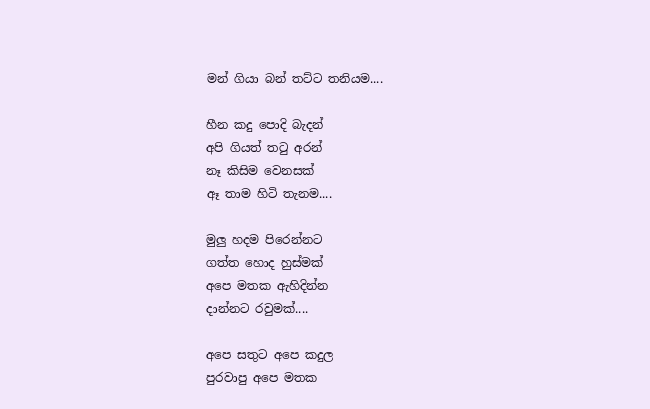මන් ගියා බන් තට්ට තනියම....

හීන කදු පොදි බැදන්
අපි ගියත් තටු අරන්
නෑ කිසිම වෙනසක්
ඈ තාම හිටි තැනම....

මුලු හදම පිරෙන්නට
ගත්ත හොද හුස්මක්
අපෙ මතක ඇහිදින්න
දාන්නට රවුමක්....

අපෙ සතුට අපෙ කදුල
පුරවාපු අපෙ මතක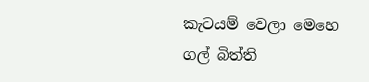කැටයම් වෙලා මෙහෙ
ගල් බිත්ති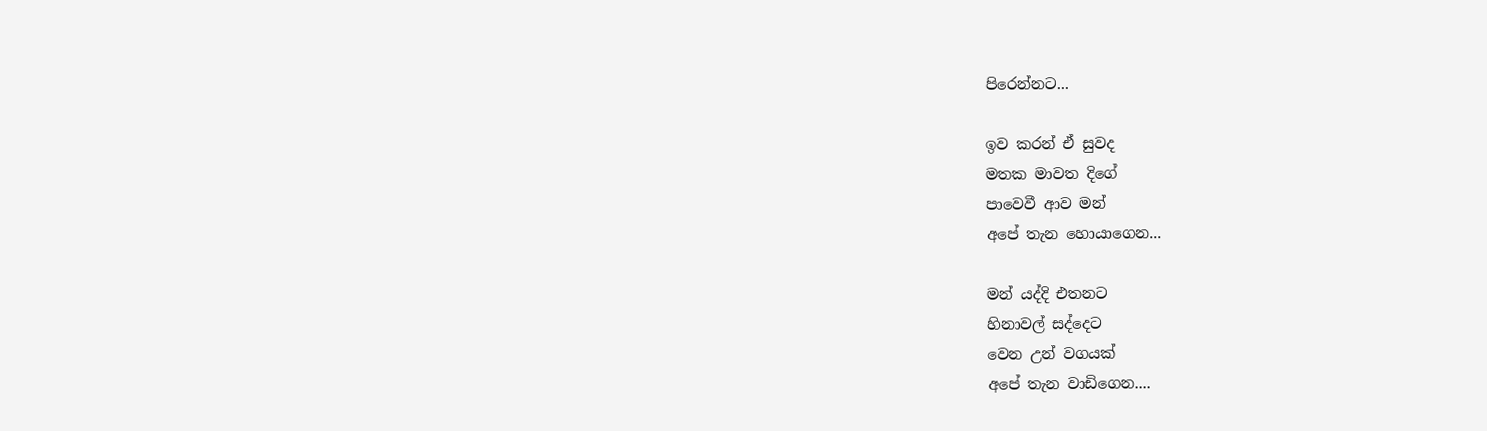පිරෙන්නට...

ඉව කරන් ඒ සුවද
මතක මාවත දිගේ
පාවෙවී ආව මන්
අපේ තැන හොයාගෙන...

මන් යද්දි එතනට
හිනාවල් සද්දෙට
වෙන උන් වගයක්
අපේ තැන වාඩිගෙන....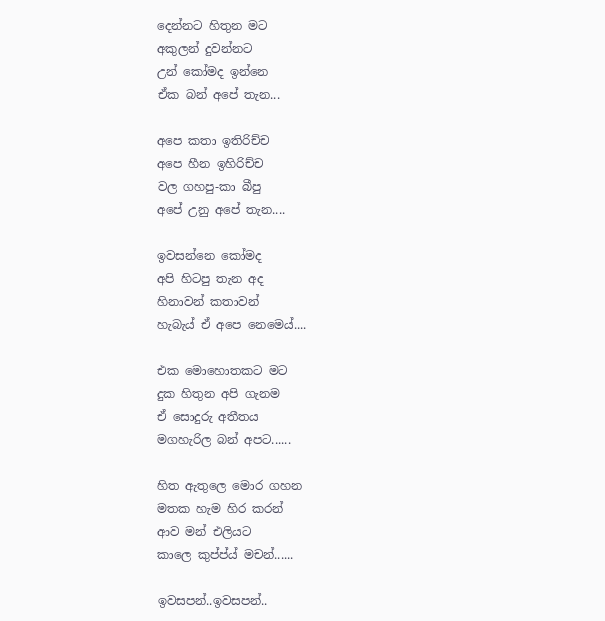දෙන්නට හිතුන මට
අකුලන් දුවන්නට
උන් කෝමද ඉන්නෙ
ඒක බන් අපේ තැන...

අපෙ කතා ඉතිරිච්ච
අපෙ හීන ඉහිරිච්ච
වල ගහපු-කා බීපු
අපේ උනු අපේ තැන....

ඉවසන්නෙ කෝමද
අපි හිටපු තැන අද
හිනාවන් කතාවන්
හැබැය් ඒ අපෙ නෙමෙය්....

එක මොහොතකට මට
දුක හිතුන අපි ගැනම
ඒ සොදුරු අතීතය
මගහැරිල බන් අපට......

හිත ඇතුලෙ මොර ගහන
මතක හැම හිර කරන්
ආව මන් එලියට
කාලෙ කුප්ප්ය් මචන්......

ඉවසපන්..ඉවසපන්..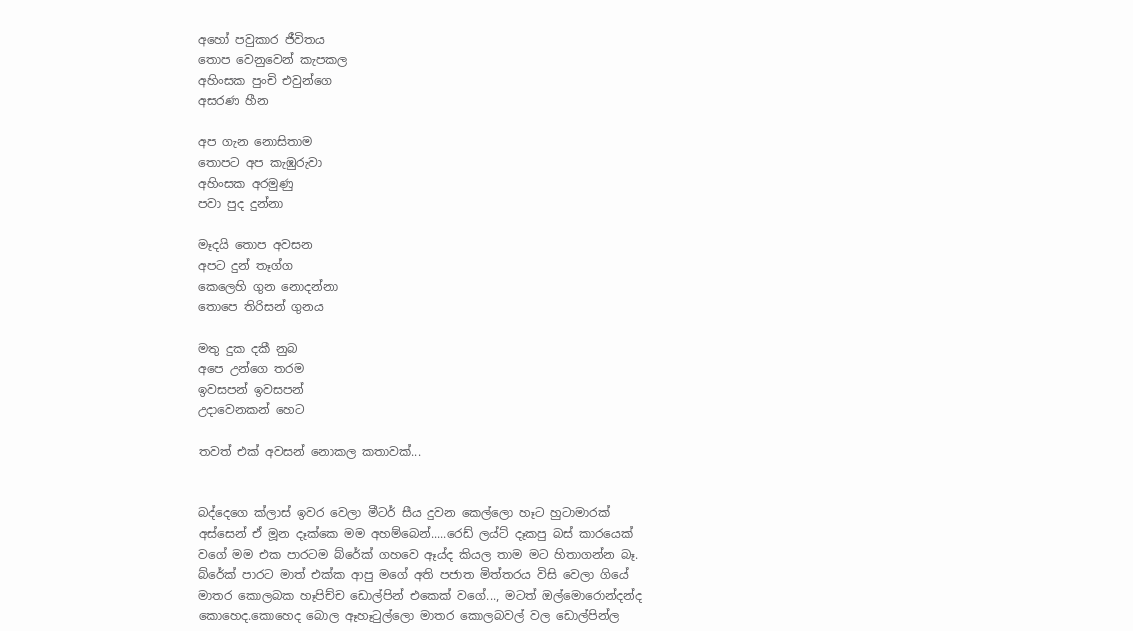අහෝ පවුකාර ජීවිතය
තොප වෙනුවෙන් කැපකල
අහිංසක පුංචි එවුන්ගෙ
අසරණ හීන

අප ගැන නොසිතාම
තොපට අප කැඹුරුවා
අහිංසක අරමුණු
පවා පුද දුන්නා

මෑදයි තොප අවසන
අපට දුන් තෑග්ග
කෙලෙහි ගුන නොදන්නා
තොපෙ තිරිසන් ගුනය

මතු දුක දකී නුබ
අපෙ උන්ගෙ තරම
ඉවසපන් ඉවසපන්
උදාවෙනකන් හෙට

තවත් එක් අවසන් නොකල කතාවක්...


බද්දෙගෙ ක්ලාස් ඉවර වෙලා මීටර් සීය දුවන කෙල්ලො හෑට හුටාමාරක් අස්සෙන් ඒ මූන දෑක්කෙ මම අහම්බෙන්.....රෙඩ් ලය්ට් දෑකපු බස් කාරයෙක් වගේ මම එක පාරටම බ්රේක් ගහවෙ ඈය්ද කියල තාම මට හිතාගන්න බෑ. බ්රේක් පාරට මාත් එක්ක ආපු මගේ අති පජාත මිත්තරය විසි වෙලා ගියේ මාතර කොලබක හෑපිච්ච ඩොල්පින් එකෙක් වගේ..., මටත් ඔල්මොරොන්දන්ද කොහෙද.කොහෙද බොල ඈහෑටුල්ලො මාතර කොලබවල් වල ඩොල්පින්ල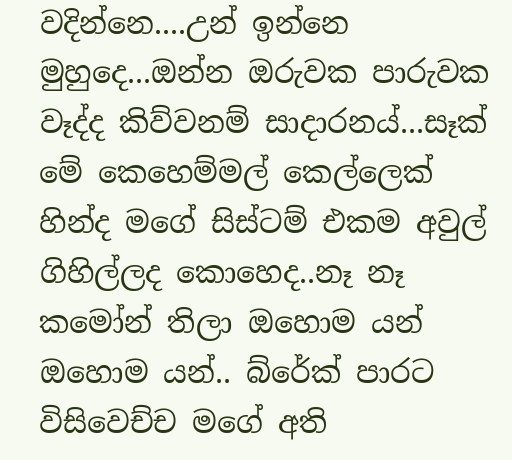වදින්නෙ....උන් ඉන්නෙ මුහුදෙ...ඔන්න ඔරුවක පාරුවක වෑද්ද කිව්වනම් සාදාරනය්...සෑක් මේ කෙහෙම්මල් කෙල්ලෙක් හින්ද මගේ සිස්ටම් එකම අවුල් ගිහිල්ලද කොහෙද..නෑ නෑ කමෝන් තිලා ඔහොම යන් ඔහොම යන්.. බ්රේක් පාරට විසිවෙච්ච මගේ අති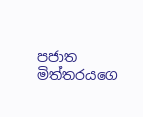පජාත මිත්තරයගෙ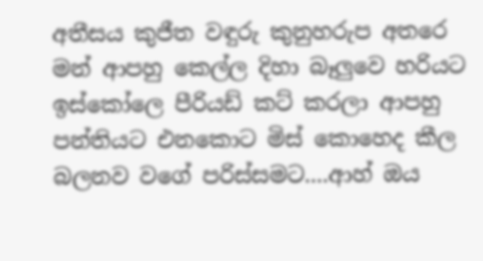අතීසය කුජීත වඳුරු කුනුහරුප අතරෙ මන් ආපහු කෙල්ල දිහා බෑලුවෙ හරියට ඉස්කෝලෙ පීරියඩ් කට් කරලා ආපහු පන්තියට එනකොට මිස් කොහෙද කීල බලනව වගේ පරිස්සමට....ආහ් ඔය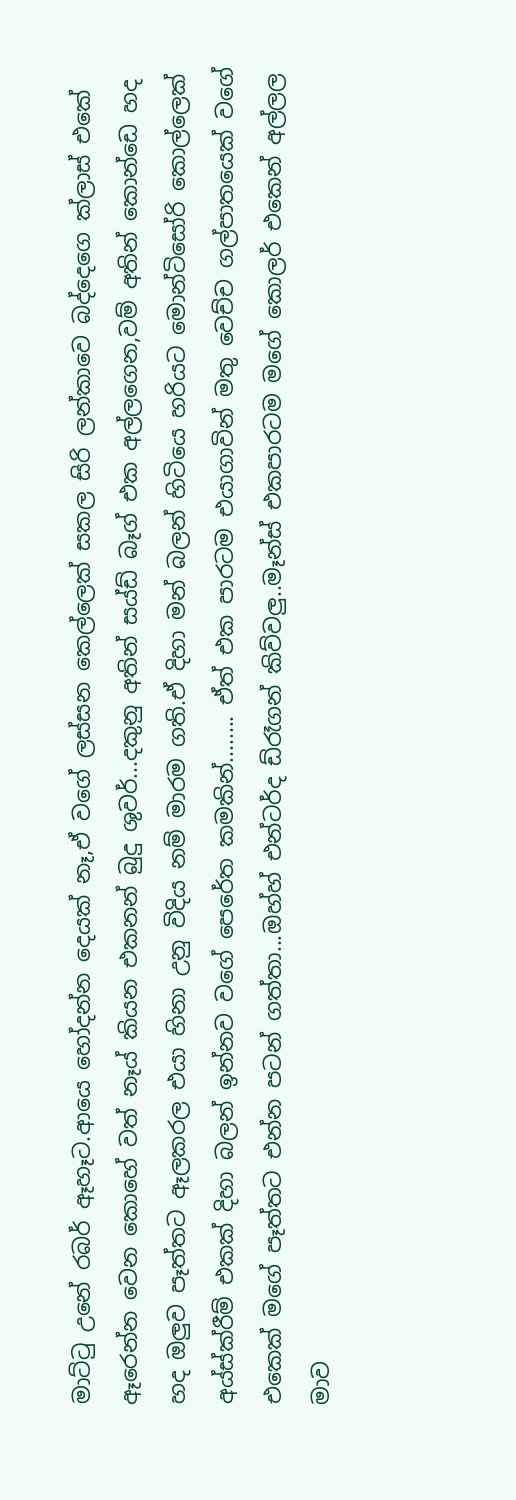මාට්ටු උනේ රබර් ඈහෑට.ආයෙ හෝදන්න දෙයක් නෑ,ඒ වගේ ලස්සන කෙල්ලෙක් සකල සිරි ලන්කාවෙ බද්දෙගෙ ක්ලාස් එකේ ඈරෙන්න වෙන කොහේ වත් නෑය් කියන එකනන් බුදු ශුවර්...දකුනු අතින් සය්ඩ් බෑග් එක අල්ලගෙන,වම් අතින් කොන්ඩෙ හද හද ඔලුව පෑත්තට ඈලකරල එයා හිනා උනු විදිය නම් මාරම ගති.ඒ දිහා මන් බලන් හිටියෙ හරියට මොන්ටිසෝරි කොල්ලෙක් අය්ස්ක්රීම් එකක් දිහා බලන් ඉන්නව වගේ පෙරේත කමකින්........ ඒත් එක පාරටම එයාගාවින් මතු වෙච්ච ගල්පාතයෙක් වගේ එකෙක් මගේ පෑත්තට එන්න පටන් ගත්තා...ඔහ්හ් එන්ටර්ද ඩ්රෑගන් කිව්වලු..මෑන්ස් එකපාරටම මගේ කොලර් එකෙන් අල්ලල මාව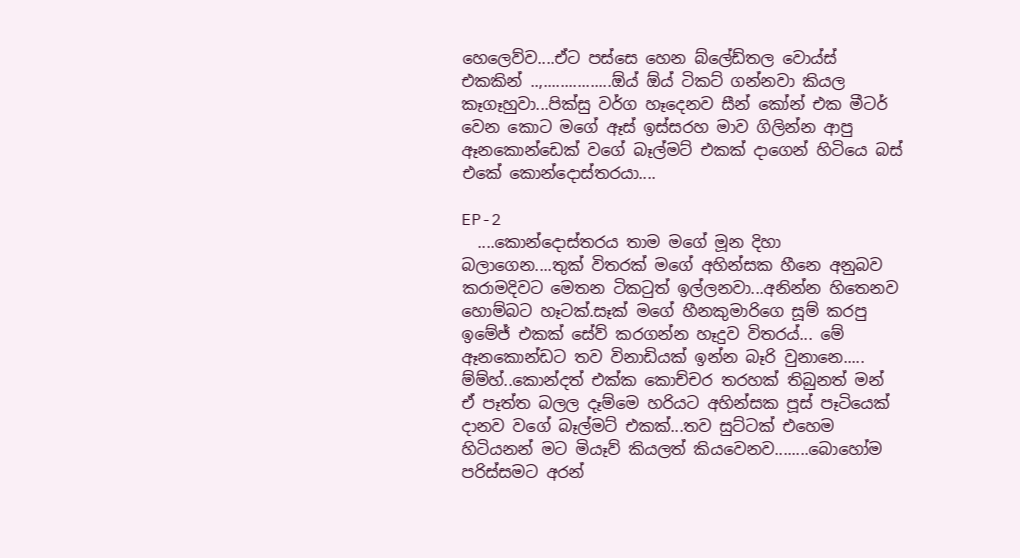හෙලෙව්ව....ඒට පස්සෙ හෙන බ්ලේඩ්තල වොය්ස් එකකින් ..,................ඕය් ඕය් ටිකට් ගන්නවා කියල කෑගෑහුවා...පික්සු වර්ග හෑදෙනව සීන් කෝන් එක මීටර් වෙන කොට මගේ ඈස් ඉස්සරහ මාව ගිලින්න ආපු ඈනකොන්ඩෙක් වගේ බෑල්මට් එකක් දාගෙන් හිටියෙ බස් එකේ කොන්දොස්තරයා....

EP-2
  ....කොන්දොස්තරය තාම මගේ මූන දිහා බලාගෙන....තුක් විතරක් මගේ අහින්සක හීනෙ අනුබව කරාමදිවට මෙතන ටිකටුත් ඉල්ලනවා...අනින්න හිතෙනව හොම්බට හෑටක්.සෑක් මගේ හීනකුමාරිගෙ සූම් කරපු ඉමේජ් එකක් සේව් කරගන්න හෑදුව විතරය්... මේ ඈනකොන්ඩට තව විනාඩියක් ඉන්න බෑරි වුනානෙ..... ම්ම්හ්..කොන්දත් එක්ක කොච්චර තරහක් තිබුනත් මන් ඒ පෑත්ත බලල දෑම්මෙ හරියට අහින්සක පූස් පෑටියෙක් දානව වගේ බෑල්මට් එකක්...තව සුට්ටක් එහෙම හිටියනන් මට මියෑව් කියලත් කියවෙනව........බොහෝම පරිස්සමට අරන්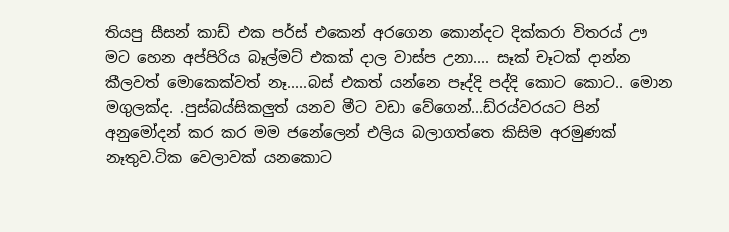තියපු සීසන් කාඩ් එක පර්ස් එකෙන් අරගෙන කොන්දට දික්කරා විතරය් ඌ මට හෙන අප්පිරිය බෑල්මට් එකක් දාල වාස්ප උනා.... සෑක් චෑටක් දාන්න කීලවත් මොකෙක්වත් නෑ.....බස් එකත් යන්නෙ පෑද්දි පද්දි කොට කොට.. මොන මගුලක්ද. .පුස්බය්සිකලුත් යනව මීට වඩා වේගෙන්...ඩ්රය්වරයට පින් අනුමෝදන් කර කර මම ජනේලෙන් එලිය බලාගත්තෙ කිසිම අරමුණක් නෑතුව.ටික වෙලාවක් යනකොට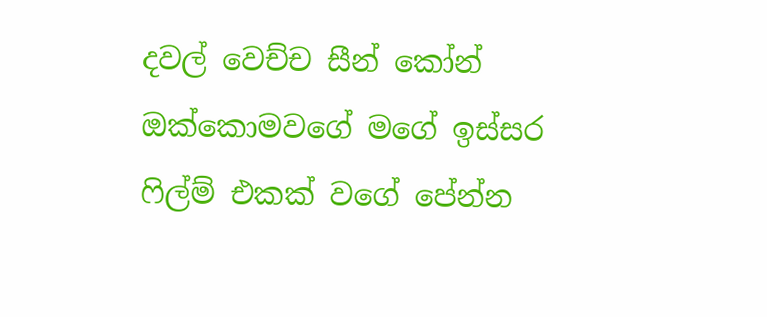දවල් වෙච්ච සීන් කෝන් ඔක්කොමවගේ මගේ ඉස්සර ෆිල්ම් එකක් වගේ පේන්න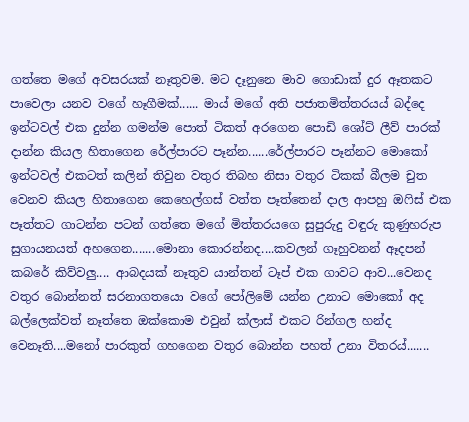ගත්තෙ මගේ අවසරයක් නෑතුවම. මට දෑනුනෙ මාව ගොඩාක් දුර ඈතකට පාවෙලා යනව වගේ හෑගීමක්...... මාය් මගේ අති පජාතමිත්තරයය් බද්දෙ ඉන්ටවල් එක දුන්න ගමන්ම පොත් ටිකත් අරගෙන පොඩි ශෝට් ලීව් පාරක් දාන්න කියල හිතාගෙන රේල්පාරට පෑන්න......රේල්පාරට පෑන්නට මොකෝ ඉන්ටවල් එකටත් කලින් තිවුන වතුර තිබහ නිසා වතුර ටිකක් බීලම චුත වෙනව කියල හිතාගෙන කෙහෙල්ගස් වත්ත පෑත්තෙන් දාල ආපහු ඔෆිස් එක පෑත්තට ගාටන්න පටන් ගත්තෙ මගේ මිත්තරයගෙ සුපුරුදු වඳුරු කුණුහරුප සුගායනයත් අහගෙන.......මොනා කොරන්නද....කවලන් ගෑහුවනන් ඈදපන් කබරේ කිව්වලු.... ආබදයක් නෑතුව යාන්තන් ටෑප් එක ගාවට ආව...වෙනද වතුර බොන්නත් සරනාගතයො වගේ පෝලිමේ යන්න උනාට මොකෝ අද බල්ලෙක්වත් නෑත්තෙ ඔක්කොම එවුන් ක්ලාස් එකට රින්ගල හන්ද වෙනෑති....මනෝ පාරකුත් ගහගෙන වතුර බොන්න පහත් උනා විතරය්.......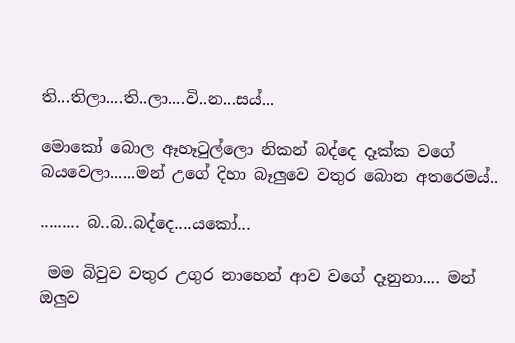ති...තිලා....ති..ලා....වි..න...සය්...

මොකෝ බොල ඈහෑටුල්ලො නිකන් බද්දෙ දෑක්ක වගේ බයවෙලා......මන් උගේ දිහා බෑලුවෙ වතුර බොන අතරෙමය්..

......... බ..බ..බද්දෙ....යකෝ...

 මම බිවුව වතුර උගුර නාහෙන් ආව වගේ දෑනුනා.... මන් ඔලුව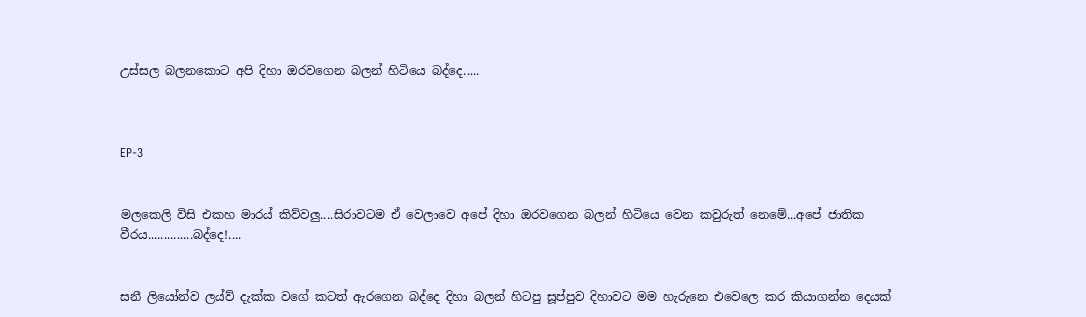උස්සල බලනකොට අපි දිහා ඔරවගෙන බලන් හිටියෙ බද්දෙ.....



EP-3


මලකෙලි විසි එකහ මාරය් කිව්වලු....සිරාවටම ඒ වෙලාවෙ අපේ දිහා ඔරවගෙන බලන් හිටියෙ වෙන කවුරුත් නෙමේ...අපේ ජාතික වීරය..............බද්දෙ!....


සනී ලියෝන්ව ලය්ව් දැක්ක වගේ කටත් ඇරගෙන බද්දෙ දිහා බලන් හිටපු සූප්පුව දිහාවට මම හැරුනෙ එවෙලෙ කර කියාගන්න දෙයක්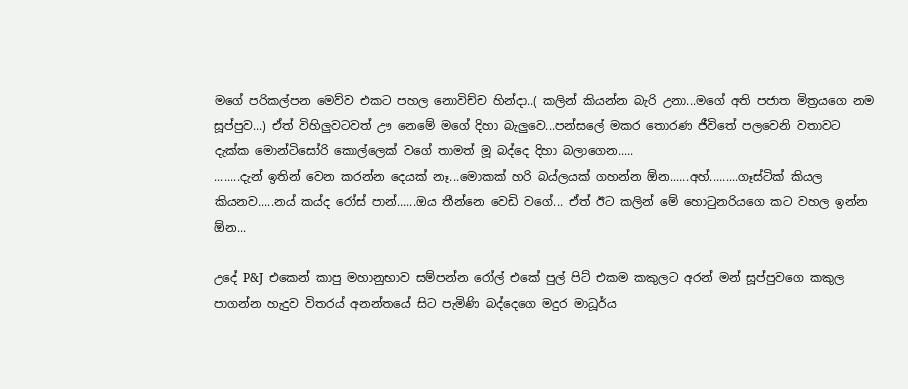මගේ පරිකල්පන මෙව්ව එකට පහල නොවිච්ච හින්දා..( කලින් කියන්න බැරි උනා...මගේ අති පජාත මිත්‍රයගෙ නම සූප්පුව...) ඒත් විහිලුවටවත් ඌ නෙමේ මගේ දිහා බැලුවෙ...පන්සලේ මකර තොරණ ජීවිතේ පලවෙනි වතාවට දැක්ක මොන්ටිසෝරි කොල්ලෙක් වගේ තාමත් මූ බද්දෙ දිහා බලාගෙන.....
........දැන් ඉතින් වෙන කරන්න දෙයක් නෑ...මොකක් හරි බය්ලයක් ගහන්න ඕන......අහ්.........ගෑස්ටික් කියල කියනව.....නය් කය්ද රෝස් පාන්......ඔය තීන්නෙ වෙඩි වගේ... ඒත් ඊට කලින් මේ හොටුනරියගෙ කට වහල ඉන්න ඕන...

උදේ P&J  එකෙන් කාපු මහානුභාව සම්පන්න රෝල් එකේ පුල් පිට් එකම කකුලට අරන් මන් සූප්පුවගෙ කකුල පාගන්න හැදුව විතරය් අනන්තයේ සිට පැමිණි බද්දෙගෙ මදුර මාධූර්ය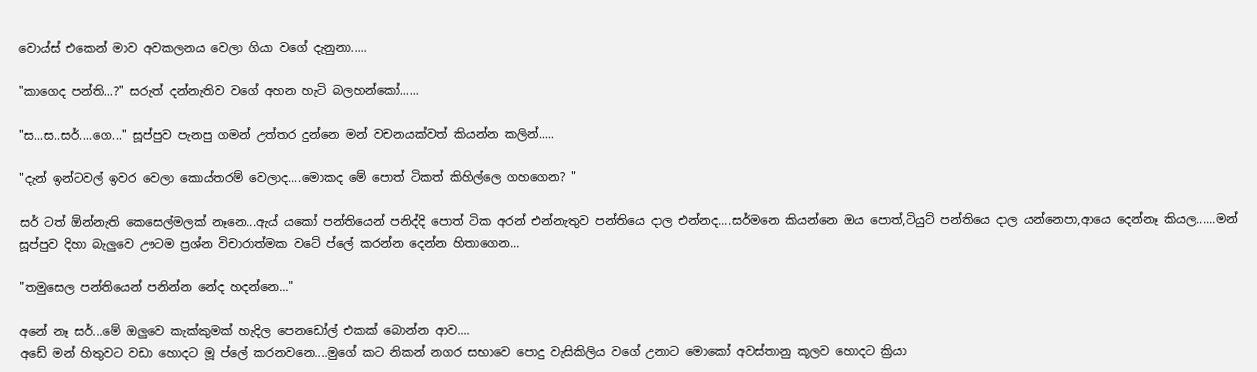වොය්ස් එකෙන් මාව අවකලනය වෙලා ගියා වගේ දැනුනා.....

"කාගෙද පන්ති...?" සරුත් දන්නැතිව වගේ අහන හැටි බලහන්කෝ......

"ස...ස..සර්....ගෙ..." සූප්පුව පැනපු ගමන් උත්තර දුන්නෙ මන් වචනයක්වත් කියන්න කලින්.....

"දැන් ඉන්ටවල් ඉවර වෙලා කොය්තරම් වෙලාද....මොකද මේ පොත් ටිකත් කිහිල්ලෙ ගහගෙන? "

සර් ටත් ඕන්නැති කෙසෙල්මලක් නෑනෙ...ඇය් යකෝ පන්තියෙන් පනිද්දි පොත් ටික අරන් එන්නැතුව පන්තියෙ දාල එන්නද....සර්මනෙ කියන්නෙ ඔය පොත්,ටියුට් පන්තියෙ දාල යන්නෙපා,ආයෙ දෙන්නෑ කියල......මන් සූප්පුව දිහා බැලුවෙ ඌටම ප්‍රශ්න විචාරාත්මක වටේ ප්ලේ කරන්න දෙන්න හිතාගෙන...

"තමුසෙල පන්තියෙන් පනින්න නේද හදන්නෙ..."

අනේ නෑ සර්...මේ ඔලුවෙ කැක්කුමක් හැදිල පෙනඩෝල් එකක් බොන්න ආව....
අඩේ මන් හිතුවට වඩා හොදට මූ ප්ලේ කරනවනෙ....මුගේ කට නිකන් නගර සභාවෙ පොදු වැසිකිලිය වගේ උනාට මොකෝ අවස්තානු කූලව හොදට ක්‍රියා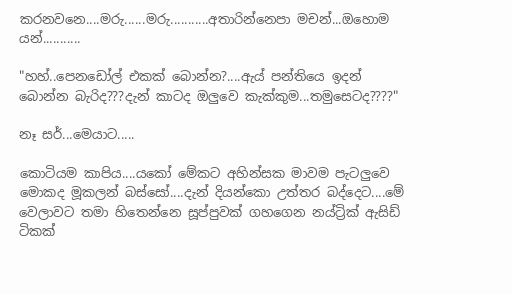කරනවනෙ....මරු......මරු...........අතාරින්නෙපා මචන්...ඔහොම යන්...........

"හහ්..පෙනඩෝල් එකක් බොන්න?....ඇය් පන්තියෙ ඉදන් බොන්න බැරිද???දැන් කාටද ඔලුවෙ කැක්කුම...තමුසෙටද????"

නෑ සර්...මෙයාට.....

කොටියම කාපිය....යකෝ මේකට අහින්සක මාවම පැටලුවෙ මොකද මූකලන් බස්සෝ....දැන් දියන්කො උත්තර බද්දෙට....මේ වෙලාවට තමා හිතෙන්නෙ සූප්පුවක් ගහගෙන නය්ට්‍රික් ඇසිඩ් ටිකක්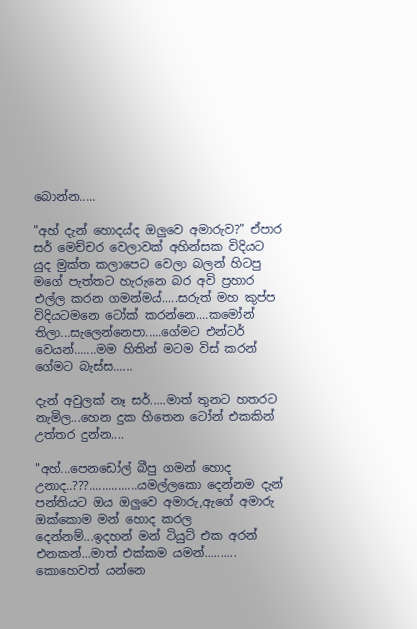බොන්න.....

"අහ් දැන් හොදය්ද ඔලුවෙ අමාරුව?" ඒපාර සර් මෙච්චර වෙලාවක් අහින්සක විදියට යුද මුක්ත කලාපෙට වෙලා බලන් හිටපු මගේ පැත්තට හැරුනෙ බර අවි ප්‍රහාර එල්ල කරන ගමන්මය්.....සරුත් මහ කුප්ප විදියටමනෙ ටෝක් කරන්නෙ....කමෝන් තිලා...සැලෙන්නෙපා.....ගේමට එන්ටර් වෙයන්.......මම හිතින් මටම විස් කරන් ගේමට බැස්ස......

දැන් අවුලක් නෑ සර්.....මාත් තුනට හතරට නැමිල...හෙන දුක හිතෙන ටෝන් එකකින් උත්තර දුන්න....

"අහ්...පෙනඩෝල් බීපු ගමන් හොද උනාද..???...............යමල්ලකො දෙන්නම දැන් පන්තියට ඔය ඔලුවෙ අමාරු,ඇගේ අමාරු ඔක්කොම මන් හොද කරල දෙන්නම්...ඉදහන් මන් ටියුට් එක අරන් එනකන්...මාත් එක්කම යමන්.......... කොහෙවත් යන්නෙ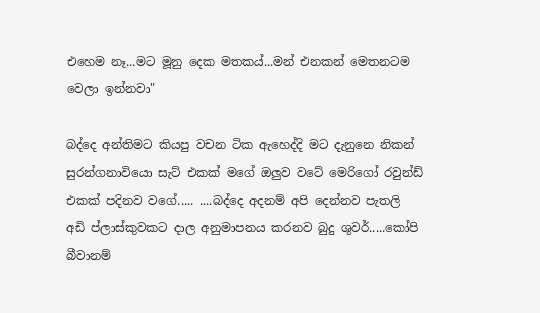එහෙම නෑ...මට මූනු දෙක මතකය්...මන් එනකන් මෙතනටම වෙලා ඉන්නවා"

බද්දෙ අන්තිමට කියපු වචන ටික ඇහෙද්දි මට දැනුනෙ නිකන් සුරන්ගනාවියො සැට් එකක් මගේ ඔලුව වටේ මෙරිගෝ රවුන්ඩ් එකක් පදිනව වගේ..... ....බද්දෙ අදනම් අපි දෙන්නව පැතලි අඩි ප්ලාස්කුවකට දාල අනුමාපනය කරනව බුදු ශුවර්.....කෝපි බීවානම්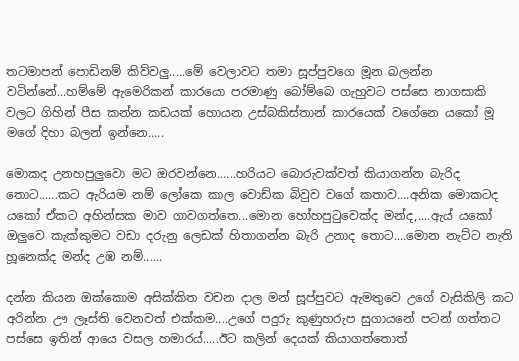තටමාපන් පොඩිනම් කිව්වලු.....මේ වෙලාවට තමා සූප්පුවගෙ මූන බලන්න වටින්නේ...හම්මේ ඇමෙරිකන් කාරයො පරමාණු බෝම්බෙ ගැහුවට පස්සෙ නාගසාකි වලට ගිහින් පීස කන්න කඩයක් හොයන උස්බකිස්තාන් කාරයෙක් වගේනෙ යකෝ මූ මගේ දිහා බලන් ඉන්නෙ.....

මොකද උනහපුලුවො මට ඔරවන්නෙ......හරියට බොරුවක්වත් කියාගන්න බැරිද තොට......කට ඇරියම නම් ලෝකෙ කාල වොඩ්ක බිවුව වගේ කතාව....අනික මොකටද යකෝ ඒකට අහින්සක මාව ගාවගත්තෙ...මොන හෝහපුටුවෙක්ද මන්ද,....ඇය් යකෝ ඔලුවෙ කැක්කුමට වඩා දරුනු ලෙඩක් හිතාගන්න බැරි උනාද තොට....මොන නැට්ට නැති හූනෙක්ද මන්ද උඹ නම්......

දන්න කියන ඔක්කොම අසික්කිත වචන දාල මන් සූප්පුවට ඇමතුවෙ උගේ වැසිකිලි කට අරින්න ඌ ලෑස්ති වෙනවත් එක්කම....උගේ පදුරු කුණුහරුප සුගායනේ පටන් ගත්තට පස්සෙ ඉතින් ආයෙ වසල හමාරය්.....ඊට කලින් දෙයක් කියාගත්තොත්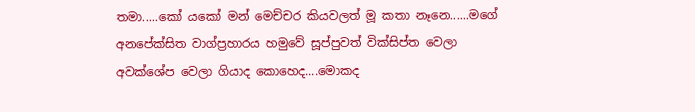තමා.....කෝ යකෝ මන් මෙච්චර කියවලත් මූ කතා නෑනෙ......මගේ අනපේක්සිත වාග්ප්‍රහාරය හමුවේ සූප්පුවත් වික්සිප්ත වෙලා අවක්ශේප වෙලා ගියාද කොහෙද....මොකද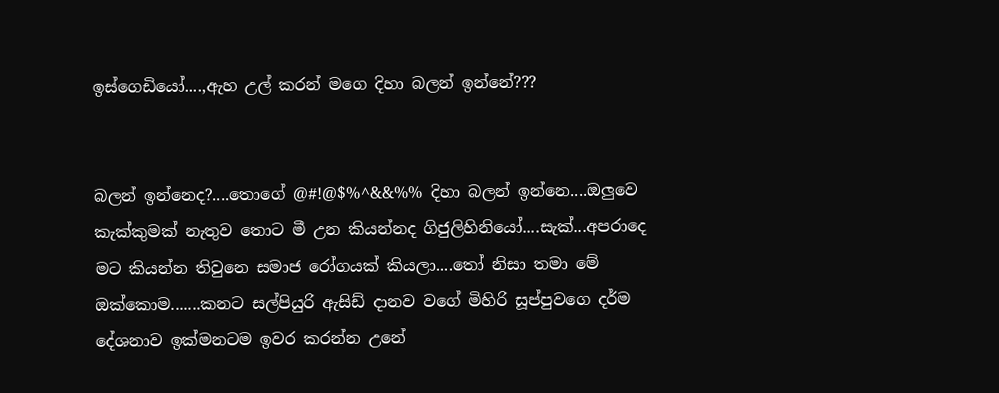ඉස්ගෙඩියෝ....,ඇහ උල් කරන් මගෙ දිහා බලන් ඉන්නේ???


බලන් ඉන්නෙද?....තොගේ @#!@$%^&&%% දිහා බලන් ඉන්නෙ....ඔලුවෙ කැක්කුමක් නැතුව තොට මී උන කියන්නද ගිජුලිහිනියෝ....සැක්...අපරාදෙ මට කියන්න තිවුනෙ සමාජ රෝගයක් කියලා....තෝ නිසා තමා මේ ඔක්කොම.......කනට සල්පියුරි ඇසිඩ් දානව වගේ මිහිරි සූප්පුවගෙ දර්ම දේශනාව ඉක්මනටම ඉවර කරන්න උනේ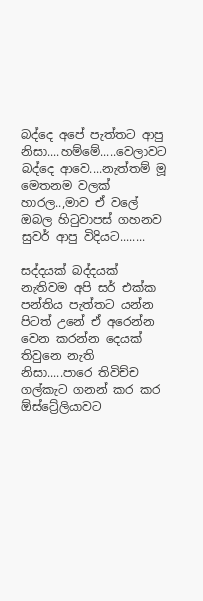බද්දෙ අපේ පැත්තට ආපු නිසා....හම්මේ.....වෙලාවට බද්දෙ ආවෙ....නැත්තම් මූ මෙතනම වලක් හාරල..,මාව ඒ වලේ ඔබල හිටුවාපස් ගහනව සුවර් ආපු විදියට........

සද්දයක් බද්දයක් නැතිවම අපි සර් එක්ක පන්තිය පැත්තට යන්න පිටත් උනේ ඒ අරෙන්න වෙන කරන්න දෙයක් තිවුනෙ නැති නිසා.....පාරෙ තිවිච්ච ගල්කැට ගනන් කර කර ඕස්ට්‍රේලියාවට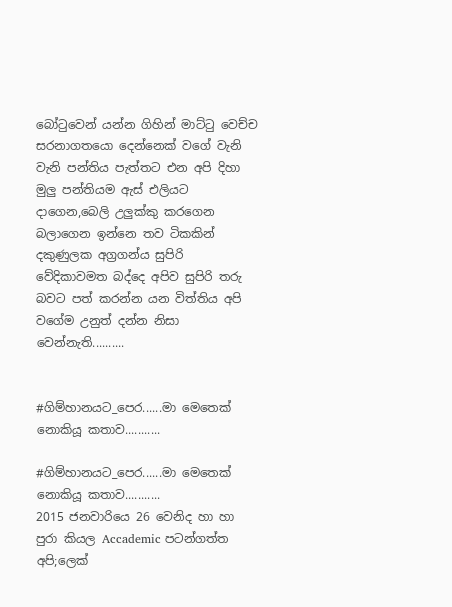බෝටුවෙන් යන්න ගිහින් මාට්ටු වෙච්ච සරනාගතයො දෙන්නෙක් වගේ වැනි වැනි පන්තිය පැත්තට එන අපි දිහා මුලු පන්තියම ඇස් එලියට දාගෙන,බෙලි උලුක්කු කරගෙන බලාගෙන ඉන්නෙ තව ටිකකින් දකුණුලක අග්‍රගන්ය සුපිරි වේදිකාවමත බද්දෙ අපිව සුපිරි තරු බවට පත් කරන්න යන විත්තිය අපි වගේම උනුත් දන්න නිසා වෙන්නැති..........


#ගිම්හානයට_පෙර......මා මෙතෙක් නොකියූ කතාව...........

#ගිම්හානයට_පෙර......මා මෙතෙක් නොකියූ කතාව...........
2015 ජනවාරියෙ 26 වෙනිද හා හා පුරා කියල Accademic පටන්ගත්ත අපි;ලෙක්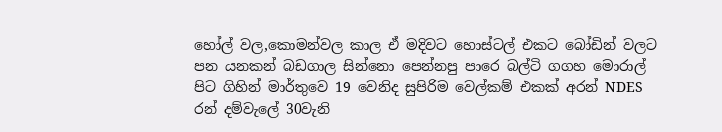හෝල් වල,කොමන්වල කාල ඒ මදිවට හොස්ටල් එකට බෝඩින් වලට පන යනකන් බඩගාල සින්නො පෙන්නපු පාරෙ බල්ටි ගගහ මොරාල් පිට ගිහින් මාර්තුවෙ 19 වෙනිද සුපිරිම වෙල්කම් එකක් අරන් NDES රන් දම්වැලේ 30වැනි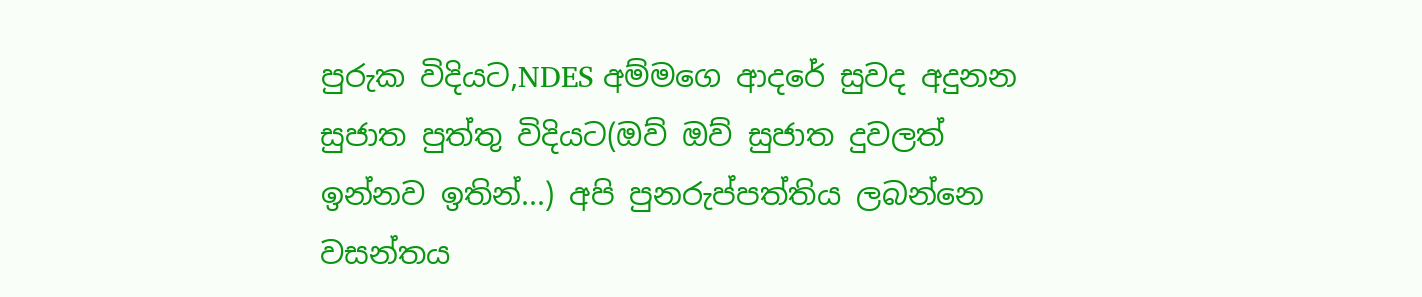පුරුක විදියට,NDES අම්මගෙ ආදරේ සුවද අදුනන සුජාත පුත්තු විදියට(ඔව් ඔව් සුජාත දුවලත් ඉන්නව ඉතින්...) අපි පුනරුප්පත්තිය ලබන්නෙ වසන්තය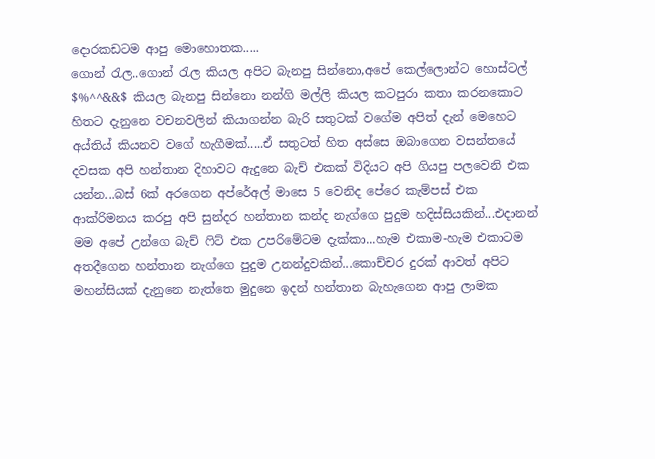දොරකඩටම ආපු මොහොතක.....
ගොන් රැල..ගොන් රැල කියල අපිට බැනපු සින්නො,අපේ කෙල්ලොන්ට හොස්ටල් $%^^&&$ කියල බැනපු සින්නො නන්ගි මල්ලි කියල කටපුරා කතා කරනකොට හිතට දැනුනෙ වචනවලින් කියාගන්න බැරි සතුටක් වගේම අපිත් දැන් මෙහෙට අය්තිය් කියනව වගේ හැගීමක්.....ඒ සතුටත් හිත අස්සෙ ඔබාගෙන වසන්තයේ දවසක අපි හන්තාන දිහාවට ඇදුනෙ බැච් එකක් විදියට අපි ගියපු පලවෙනි එක යන්න...බස් 6ක් අරගෙන අප්රේඅල් මාසෙ 5 වෙනිද පේරෙ කැම්පස් එක ආක්රිමනය කරපු අපි සුන්දර හන්තාන කන්ද නැග්ගෙ පුදුම හදිස්සියකින්...එදානන් මම අපේ උන්ගෙ බැච් ෆිට් එක උපරිමේටම දැක්කා...හැම එකාම-හැම එකාටම අතදීගෙන හන්තාන නැග්ගෙ පුදුම උනන්දුවකින්...කොච්චර දුරක් ආවත් අපිට මහන්සියක් දැනුනෙ නැත්තෙ මුදුනෙ ඉදන් හන්තාන බැහැගෙන ආපු ලාමක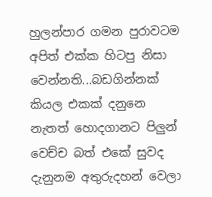හුලන්පාර ගමන පුරාවටම අපිත් එක්ක හිටපු නිසා වෙන්නති...බඩගින්නක් කියල එකක් දනුනෙ නැතත් හොදගානට පිලුන් වෙච්ච බත් එකේ සුවද දැනුනම අතුරුදහන් වෙලා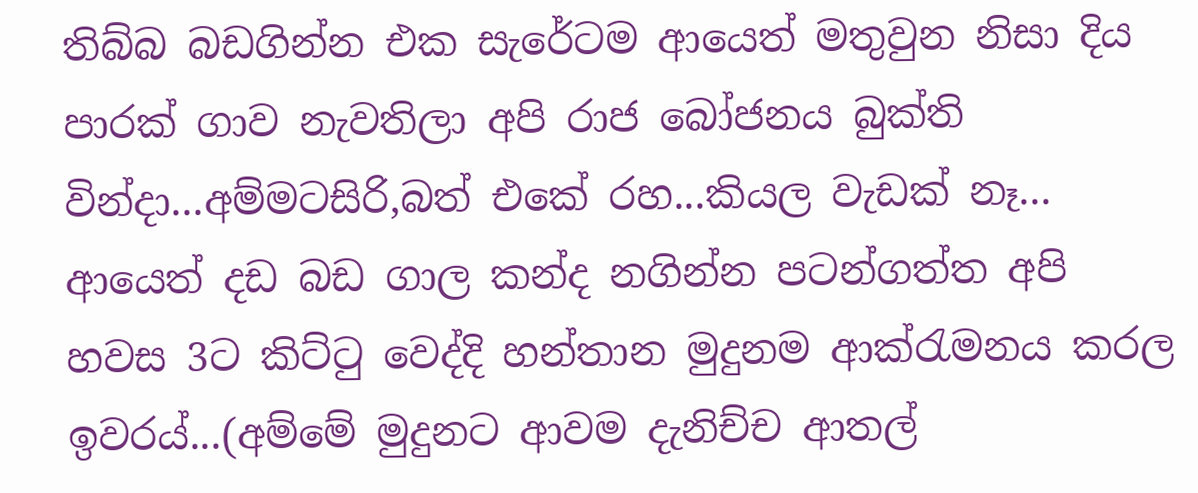තිබ්බ බඩගින්න එක සැරේටම ආයෙත් මතුවුන නිසා දිය පාරක් ගාව නැවතිලා අපි රාජ බෝජනය බුක්ති වින්දා...අම්මටසිරි,බත් එකේ රහ...කියල වැඩක් නෑ...
ආයෙත් දඩ බඩ ගාල කන්ද නගින්න පටන්ගත්ත අපි හවස 3ට කිට්ටු වෙද්දි හන්තාන මුදුනම ආක්රැමනය කරල ඉවරය්...(අම්මේ මුදුනට ආවම දැනිච්ච ආතල්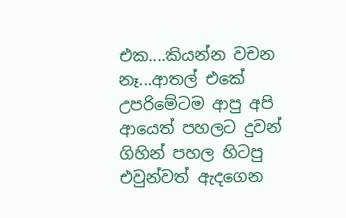එක....කියන්න වචන නෑ...ආතල් එකේ උපරිමේටම ආපු අපි ආයෙත් පහලට දුවන් ගිහින් පහල හිටපු එවුන්වත් ඇදගෙන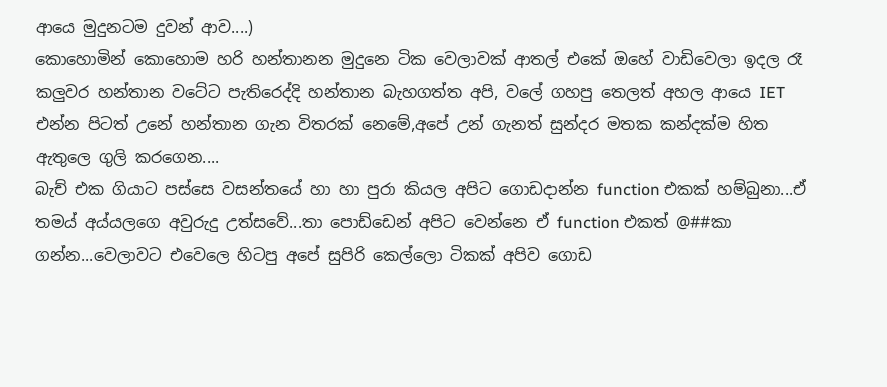ආයෙ මුදුනටම දුවන් ආව....)
කොහොමින් කොහොම හරි හන්තානන මුදුනෙ ටික වෙලාවක් ආතල් එකේ ඔහේ වාඩිවෙලා ඉදල රෑ කලුවර හන්තාන වටේට පැතිරෙද්දි හන්තාන බැහගත්ත අපි, වලේ ගහපු තෙලත් අහල ආයෙ IET එන්න පිටත් උනේ හන්තාන ගැන විතරක් නෙමේ,අපේ උන් ගැනත් සුන්දර මතක කන්දක්ම හිත ඇතුලෙ ගුලි කරගෙන....
බැච් එක ගියාට පස්සෙ වසන්තයේ හා හා පුරා කියල අපිට ගොඩදාන්න function එකක් හම්බුනා...ඒ තමය් අය්යලගෙ අවුරුදු උත්සවේ...තා පොඩ්ඩෙන් අපිට වෙන්නෙ ඒ function එකත් @##කා ගන්න...වෙලාවට එවෙලෙ හිටපු අපේ සුපිරි කෙල්ලො ටිකක් අපිව ගොඩ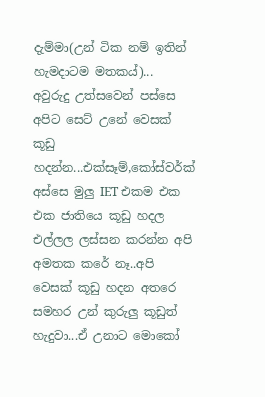දැම්මා(උන් ටික නම් ඉතින් හැමදාටම මතකය්)...
අවුරුදු උත්සවෙන් පස්සෙ අපිට සෙට් උනේ වෙසක් කූඩු හදන්න...එක්සෑම්,කෝස්වර්ක් අස්සෙ මුලු IET එකම එක එක ජාතියෙ කූඩු හදල එල්ලල ලස්සන කරන්න අපි අමතක කරේ නෑ..අපි වෙසක් කූඩු හදන අතරෙ සමහර උන් කුරුලු කූඩුත් හැදුවා...ඒ උනාට මොකෝ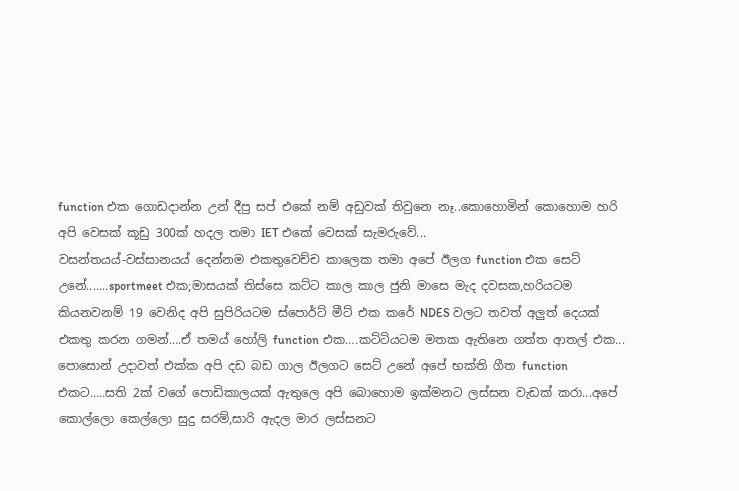function එක ගොඩදාන්න උන් දීපු සප් එකේ නම් අඩුවක් තිවුනෙ නෑ..කොහොමින් කොහොම හරි අපි වෙසක් කූඩු 300ක් හදල තමා IET එකේ වෙසක් සැමරුවේ...
වසන්තයය්-වස්සානයය් දෙන්නම එකතුවෙච්ච කාලෙක තමා අපේ ඊලග function එක සෙට් උනේ.......sportmeet එක;මාසයක් තිස්සෙ කට්ට කාල කාල ජුනි මාසෙ මැද දවසක,හරියටම කියනවනම් 19 වෙනිද අපි සුපිරියටම ස්පොර්ට් මීට් එක කරේ NDES වලට තවත් අලුත් දෙයක් එකතු කරන ගමන්….ඒ තමය් හෝලි function එක….කට්ටියටම මතක ඇතිනෙ ගත්ත ආතල් එක...
පොසොන් උදාවත් එක්ක අපි දඩ බඩ ගාල ඊලගට සෙට් උනේ අපේ භක්ති ගීත function එකට…..සති 2ක් වගේ පොඩිකාලයක් ඇතුලෙ අපි බොහොම ඉක්මනට ලස්සන වැඩක් කරා...අපේ කොල්ලො කෙල්ලො සුදු සරම්,සාරි ඇදල මාර ලස්සනට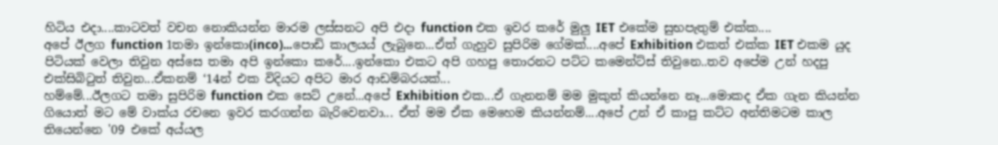හිටිය එදා....කාටවත් වචන නොකියන්න මාරම ලස්සනට අපි එදා function එක ඉවර කරේ මුලු IET එකේම සුභපැතුම් එක්ක....
අපේ ඊලග function 1තමා ඉන්කො(inco)...පොඩි කාලයය් ලැබුනෙ...ඒත් ගැහුව සුපිරිම ගේමක්....අපේ Exhibition එකත් එක්ක IET එකම යුද පිටියක් වෙලා තිවුන අස්සෙ තමා අපි ඉන්කො කරේ....ඉන්කො එකට අපි ගහපු තොරනට පට්ට කමෙන්ට්ස් තිවුනෙ..තව අපේම උන් හදපු එක්සිබිටුත් තිවුන...ඒකනම් ‘14න් එක විදියට අපිට මාර ආඩම්බරයක්...
හම්මේ...ඊලගට තමා සුපිරිම function එක සෙට් උනේ...අපේ Exhibition එක...ඒ ගැනනම් මම මුකුත් කියන්නෙ නෑ...මොකද ඒක ගැන කියන්න ගියොත් මට මේ වාක්ය රචනෙ ඉවර කරගන්න බැරිවෙනවා... ඒත් මම ඒක මෙහෙම කියන්නම්....අපේ උන් ඒ කාපු කට්ට අන්තිමටම කාල තියෙන්නෙ '09 එකේ අය්යල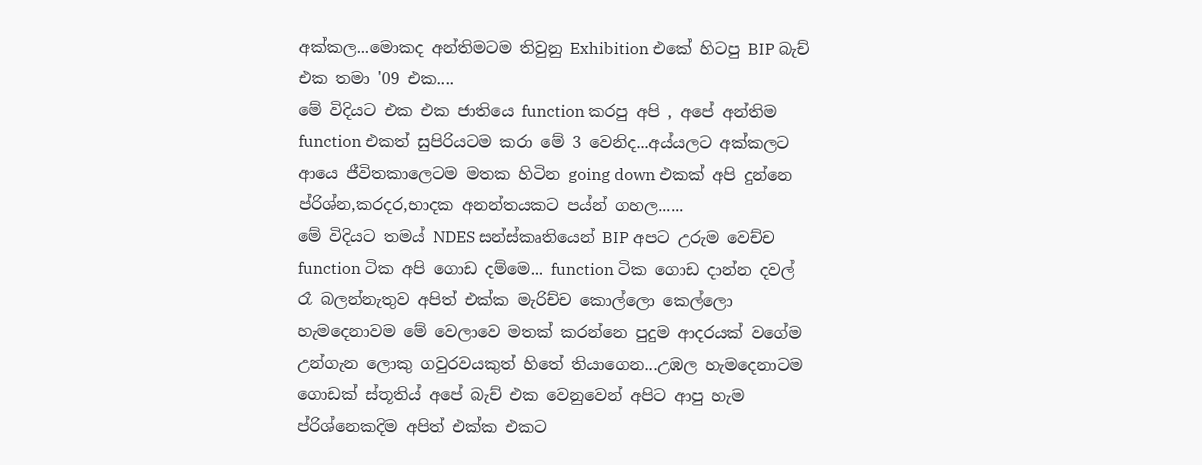අක්කල...මොකද අන්තිමටම තිවුනු Exhibition එකේ හිටපු BIP බැච් එක තමා '09 එක....
මේ විදියට එක එක ජාතියෙ function කරපු අපි , අපේ අන්තිම function එකත් සුපිරියටම කරා මේ 3 වෙනිද...අය්යලට අක්කලට ආයෙ ජීවිතකාලෙටම මතක හිටින going down එකක් අපි දුන්නෙ ප්රිශ්න,කරදර,භාදක අනන්තයකට පය්න් ගහල......
මේ විදියට තමය් NDES සන්ස්කෘතියෙන් BIP අපට උරුම වෙච්ච function ටික අපි ගොඩ දම්මෙ... function ටික ගොඩ දාන්න දවල් රෑ බලන්නැතුව අපිත් එක්ක මැරිච්ච කොල්ලො කෙල්ලො හැමදෙනාවම මේ වෙලාවෙ මතක් කරන්නෙ පුදුම ආදරයක් වගේම උන්ගැන ලොකු ගවුරවයකුත් හිතේ තියාගෙන...උඹල හැමදෙනාටම ගොඩක් ස්තූතිය් අපේ බැච් එක වෙනුවෙන් අපිට ආපු හැම ප්රිශ්නෙකදිම අපිත් එක්ක එකට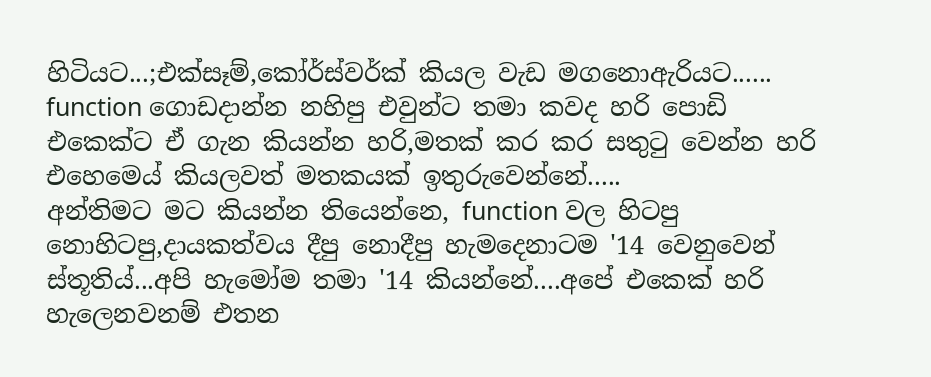හිටියට...;එක්සෑම්,කෝර්ස්වර්ක් කියල වැඩ මගනොඇරියට...... function ගොඩදාන්න නහිපු එවුන්ට තමා කවද හරි පොඩි එකෙක්ට ඒ ගැන කියන්න හරි,මතක් කර කර සතුටු වෙන්න හරි එහෙමෙය් කියලවත් මතකයක් ඉතුරුවෙන්නේ.....
අන්තිමට මට කියන්න තියෙන්නෙ, function වල හිටපු නොහිටපු,දායකත්වය දීපු නොදීපු හැමදෙනාටම '14 වෙනුවෙන් ස්තූතිය්...අපි හැමෝම තමා '14 කියන්නේ....අපේ එකෙක් හරි හැලෙනවනම් එතන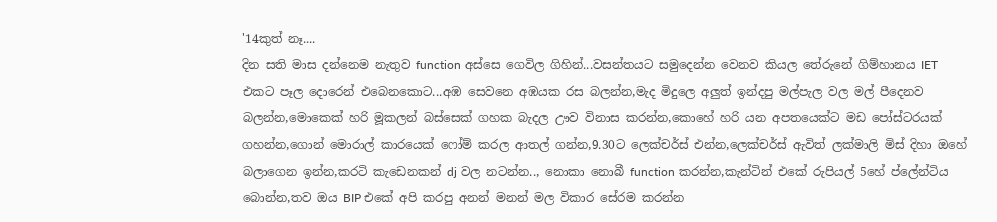'14කුත් නෑ....
දින සති මාස දන්නෙම නැතුව function අස්සෙ ගෙවිල ගිහින්...වසන්තයට සමුදෙන්න වෙනව කියල තේරුනේ ගිම්හානය IET එකට පෑල දොරෙන් එබෙනකොට...අඹ සෙවනෙ අඹයක රස බලන්න,මැද මිදුලෙ අලුත් ඉන්දපු මල්පැල වල මල් පීදෙනව බලන්න,මොකෙක් හරි මූකලන් බස්සෙක් ගහක බැදල ඌව විනාස කරන්න,කොහේ හරි යන අපතයෙක්ට මඩ පෝස්ටරයක් ගහන්න,ගොන් මොරාල් කාරයෙක් ෆෝම් කරල ආතල් ගන්න,9.30ට ලෙක්චර්ස් එන්න,ලෙක්චර්ස් ඇවිත් ලක්මාලි මිස් දිහා ඔහේ බලාගෙන ඉන්න,කරටි කැඩෙනකන් dj වල නටන්න.., නොකා නොබී function කරන්න,කැන්ටින් එකේ රුපියල් 5හේ ප්ලේන්ටිය බොන්න,තව ඔය BIP එකේ අපි කරපු අනන් මනන් මල විකාර සේරම කරන්න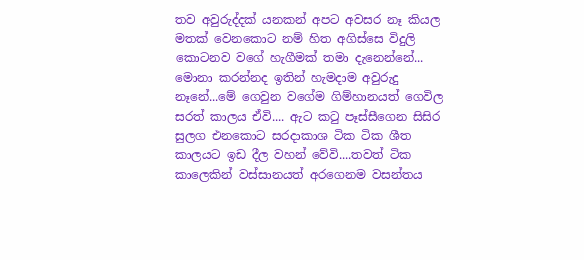තව අවුරුද්දක් යනකන් අපට අවසර නෑ කියල මතක් වෙනකොට නම් හිත අගිස්සෙ විදුලි කොටනව වගේ හැගීමක් තමා දැනෙන්නේ...
මොනා කරන්නද ඉතින් හැමදාම අවුරුදු නෑනේ...මේ ගෙවුන වගේම ගිම්හානයත් ගෙවිල සරත් කාලය ඒවි.... ඇට කටු පෑස්සීගෙන සිසිර සුලග එනකොට සරදාකාශ ටික ටික ශීත කාලයට ඉඩ දීල වහන් වේවි....තවත් ටික කාලෙකින් වස්සානයත් අරගෙනම වසන්තය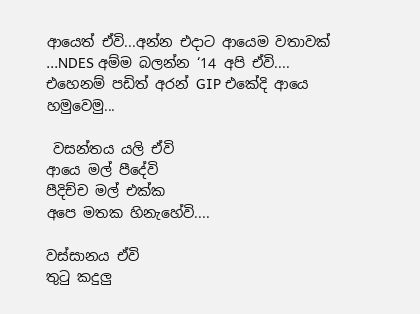ආයෙත් ඒවි...අන්න එදාට ආයෙම වතාවක් ...NDES අම්ම බලන්න ‘14 අපි ඒවි....
එහෙනම් පඩිත් අරන් GIP එකේදි ආයෙ හමුවෙමු...

 වසන්තය යලි ඒවි
ආයෙ මල් පීදේවි
පීදිච්ච මල් එක්ක
අපෙ මතක හිනැහේවි....

වස්සානය ඒවි
තුටු කදුලු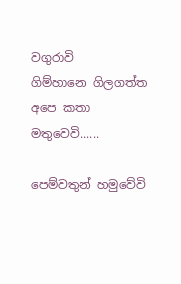වගුරාවි
ගිම්හානෙ ගිලගත්ත
අපෙ කතා මතුවෙවි......

පෙම්වතුන් හමුවේවි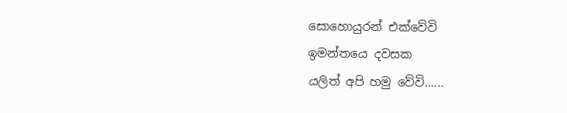සොහොයුරන් එක්වේවි
ඉමන්තයෙ දවසක
යලිත් අපි හමු වේවි......